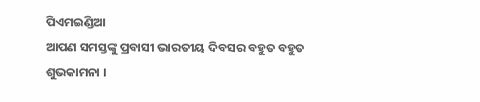ପିଏମଇଣ୍ଡିଆ
ଆପଣ ସମସ୍ତଙ୍କୁ ପ୍ରବାସୀ ଭାରତୀୟ ଦିବସର ବହୁତ ବହୁତ ଶୁଭକାମନା ।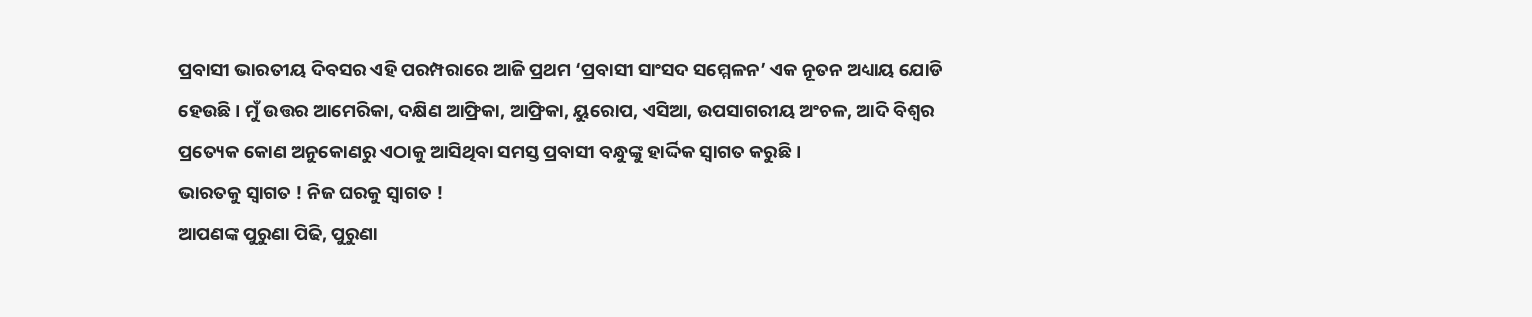ପ୍ରବାସୀ ଭାରତୀୟ ଦିବସର ଏହି ପରମ୍ପରାରେ ଆଜି ପ୍ରଥମ ‘ପ୍ରବାସୀ ସାଂସଦ ସମ୍ମେଳନ’ ଏକ ନୂତନ ଅଧ୍ୟାୟ ଯୋଡି ହେଉଛି । ମୁଁ ଉତ୍ତର ଆମେରିକା, ଦକ୍ଷିଣ ଆଫ୍ରିକା, ଆଫ୍ରିକା, ୟୁରୋପ, ଏସିଆ, ଉପସାଗରୀୟ ଅଂଚଳ, ଆଦି ବିଶ୍ୱର ପ୍ରତ୍ୟେକ କୋଣ ଅନୁକୋଣରୁ ଏଠାକୁ ଆସିଥିବା ସମସ୍ତ ପ୍ରବାସୀ ବନ୍ଧୁଙ୍କୁ ହାର୍ଦ୍ଦିକ ସ୍ୱାଗତ କରୁଛି ।
ଭାରତକୁ ସ୍ୱାଗତ ! ନିଜ ଘରକୁ ସ୍ୱାଗତ !
ଆପଣଙ୍କ ପୁରୁଣା ପିଢି, ପୁରୁଣା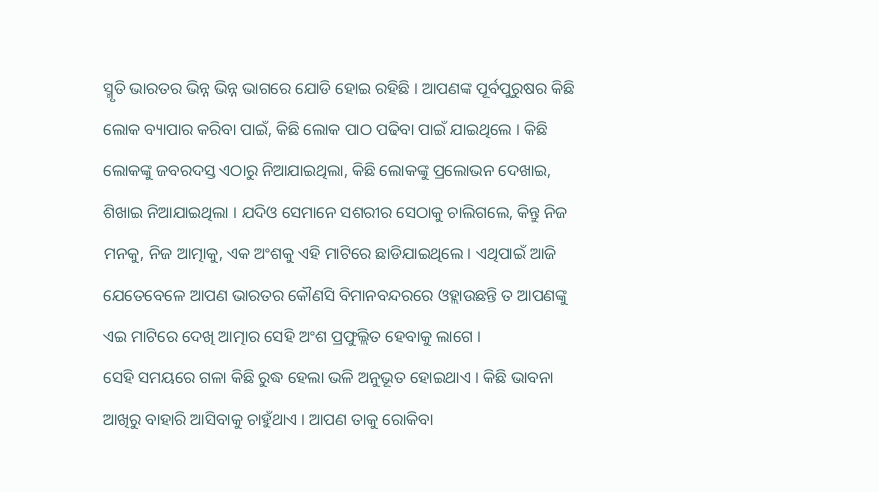ସ୍ମୃତି ଭାରତର ଭିନ୍ନ ଭିନ୍ନ ଭାଗରେ ଯୋଡି ହୋଇ ରହିଛି । ଆପଣଙ୍କ ପୂର୍ବପୁରୁଷର କିଛି ଲୋକ ବ୍ୟାପାର କରିବା ପାଇଁ, କିଛି ଲୋକ ପାଠ ପଢିବା ପାଇଁ ଯାଇଥିଲେ । କିଛି ଲୋକଙ୍କୁ ଜବରଦସ୍ତ ଏଠାରୁ ନିଆଯାଇଥିଲା, କିଛି ଲୋକଙ୍କୁ ପ୍ରଲୋଭନ ଦେଖାଇ, ଶିଖାଇ ନିଆଯାଇଥିଲା । ଯଦିଓ ସେମାନେ ସଶରୀର ସେଠାକୁ ଚାଲିଗଲେ, କିନ୍ତୁ ନିଜ ମନକୁ, ନିଜ ଆତ୍ମାକୁ, ଏକ ଅଂଶକୁ ଏହି ମାଟିରେ ଛାଡିଯାଇଥିଲେ । ଏଥିପାଇଁ ଆଜି ଯେତେବେଳେ ଆପଣ ଭାରତର କୌଣସି ବିମାନବନ୍ଦରରେ ଓହ୍ଲାଉଛନ୍ତି ତ ଆପଣଙ୍କୁ ଏଇ ମାଟିରେ ଦେଖି ଆତ୍ମାର ସେହି ଅଂଶ ପ୍ରଫୁଲ୍ଲିତ ହେବାକୁ ଲାଗେ ।
ସେହି ସମୟରେ ଗଳା କିଛି ରୁଦ୍ଧ ହେଲା ଭଳି ଅନୁଭୂତ ହୋଇଥାଏ । କିଛି ଭାବନା ଆଖିରୁ ବାହାରି ଆସିବାକୁ ଚାହୁଁଥାଏ । ଆପଣ ତାକୁ ରୋକିବା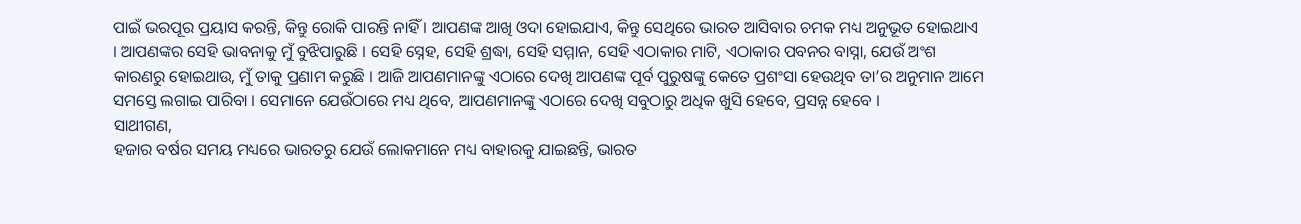ପାଇଁ ଭରପୂର ପ୍ରୟାସ କରନ୍ତି, କିନ୍ତୁ ରୋକି ପାରନ୍ତି ନାହିଁ । ଆପଣଙ୍କ ଆଖି ଓଦା ହୋଇଯାଏ, କିନ୍ତୁ ସେଥିରେ ଭାରତ ଆସିବାର ଚମକ ମଧ୍ୟ ଅନୁଭୂତ ହୋଇଥାଏ । ଆପଣଙ୍କର ସେହି ଭାବନାକୁ ମୁଁ ବୁଝିପାରୁଛି । ସେହି ସ୍ନେହ, ସେହି ଶ୍ରଦ୍ଧା, ସେହି ସମ୍ମାନ, ସେହି ଏଠାକାର ମାଟି, ଏଠାକାର ପବନର ବାସ୍ନା, ଯେଉଁ ଅଂଶ କାରଣରୁ ହୋଇଥାଉ, ମୁଁ ତାକୁ ପ୍ରଣାମ କରୁଛି । ଆଜି ଆପଣମାନଙ୍କୁ ଏଠାରେ ଦେଖି ଆପଣଙ୍କ ପୂର୍ବ ପୁରୁଷଙ୍କୁ କେତେ ପ୍ରଶଂସା ହେଉଥିବ ତା’ର ଅନୁମାନ ଆମେ ସମସ୍ତେ ଲଗାଇ ପାରିବା । ସେମାନେ ଯେଉଁଠାରେ ମଧ୍ୟ ଥିବେ, ଆପଣମାନଙ୍କୁ ଏଠାରେ ଦେଖି ସବୁଠାରୁ ଅଧିକ ଖୁସି ହେବେ, ପ୍ରସନ୍ନ ହେବେ ।
ସାଥୀଗଣ,
ହଜାର ବର୍ଷର ସମୟ ମଧ୍ୟରେ ଭାରତରୁ ଯେଉଁ ଲୋକମାନେ ମଧ୍ୟ ବାହାରକୁ ଯାଇଛନ୍ତି, ଭାରତ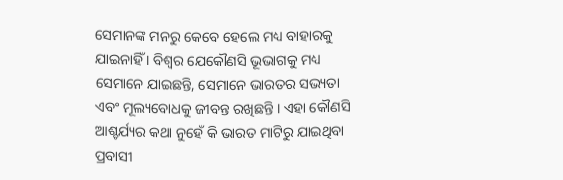ସେମାନଙ୍କ ମନରୁ କେବେ ହେଲେ ମଧ୍ୟ ବାହାରକୁ ଯାଇନାହିଁ । ବିଶ୍ୱର ଯେକୌଣସି ଭୂଭାଗକୁ ମଧ୍ୟ ସେମାନେ ଯାଇଛନ୍ତି, ସେମାନେ ଭାରତର ସଭ୍ୟତା ଏବଂ ମୂଲ୍ୟବୋଧକୁ ଜୀବନ୍ତ ରଖିଛନ୍ତି । ଏହା କୌଣସି ଆଶ୍ଚର୍ଯ୍ୟର କଥା ନୁହେଁ କି ଭାରତ ମାଟିରୁ ଯାଇଥିବା ପ୍ରବାସୀ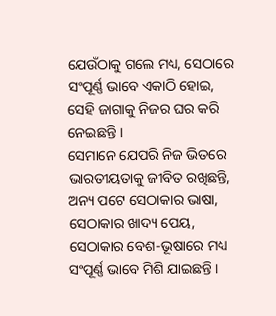ଯେଉଁଠାକୁ ଗଲେ ମଧ୍ୟ, ସେଠାରେ ସଂପୂର୍ଣ୍ଣ ଭାବେ ଏକାଠି ହୋଇ, ସେହି ଜାଗାକୁ ନିଜର ଘର କରି ନେଇଛନ୍ତି ।
ସେମାନେ ଯେପରି ନିଜ ଭିତରେ ଭାରତୀୟତାକୁ ଜୀବିତ ରଖିଛନ୍ତି, ଅନ୍ୟ ପଟେ ସେଠାକାର ଭାଷା, ସେଠାକାର ଖାଦ୍ୟ ପେୟ, ସେଠାକାର ବେଶ-ଭୂଷାରେ ମଧ୍ୟ ସଂପୂର୍ଣ୍ଣ ଭାବେ ମିଶି ଯାଇଛନ୍ତି ।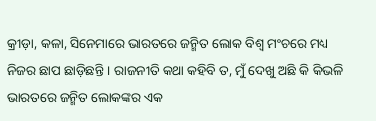କ୍ରୀଡ଼ା, କଳା, ସିନେମାରେ ଭାରତରେ ଜନ୍ମିତ ଲୋକ ବିଶ୍ୱ ମଂଚରେ ମଧ୍ୟ ନିଜର ଛାପ ଛାଡ଼ିଛନ୍ତି । ରାଜନୀତି କଥା କହିବି ତ, ମୁଁ ଦେଖୁ ଅଛି କି କିଭଳି ଭାରତରେ ଜନ୍ମିତ ଲୋକଙ୍କର ଏକ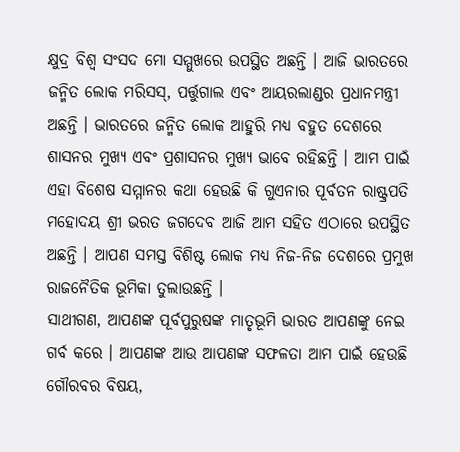କ୍ଷୁଦ୍ର ବିଶ୍ୱ ସଂସଦ ମୋ ସମ୍ମୁଖରେ ଉପସ୍ଥିତ ଅଛନ୍ତି । ଆଜି ଭାରତରେ ଜନ୍ମିତ ଲୋକ ମରିସସ୍, ପର୍ତ୍ତୁଗାଲ ଏବଂ ଆୟରଲାଣ୍ଡର ପ୍ରଧାନମନ୍ତ୍ରୀ ଅଛନ୍ତି । ଭାରତରେ ଜନ୍ମିତ ଲୋକ ଆହୁରି ମଧ୍ୟ ବହୁତ ଦେଶରେ ଶାସନର ମୁଖ୍ୟ ଏବଂ ପ୍ରଶାସନର ମୁଖ୍ୟ ଭାବେ ରହିଛନ୍ତି । ଆମ ପାଇଁ ଏହା ବିଶେଷ ସମ୍ମାନର କଥା ହେଉଛି କି ଗୁଏନାର ପୂର୍ବତନ ରାଷ୍ଟ୍ରପତି ମହୋଦୟ ଶ୍ରୀ ଭରତ ଜଗଦେବ ଆଜି ଆମ ସହିତ ଏଠାରେ ଉପସ୍ଥିତ ଅଛନ୍ତି । ଆପଣ ସମସ୍ତ ବିଶିଷ୍ଟ ଲୋକ ମଧ୍ୟ ନିଜ-ନିଜ ଦେଶରେ ପ୍ରମୁଖ ରାଜନୈତିକ ଭୂମିକା ତୁଲାଉଛନ୍ତି ।
ସାଥୀଗଣ, ଆପଣଙ୍କ ପୂର୍ବପୁରୁଷଙ୍କ ମାତୃଭୂମି ଭାରତ ଆପଣଙ୍କୁ ନେଇ ଗର୍ବ କରେ । ଆପଣଙ୍କ ଆଉ ଆପଣଙ୍କ ସଫଳତା ଆମ ପାଇଁ ହେଉଛି ଗୌରବର ବିଷୟ,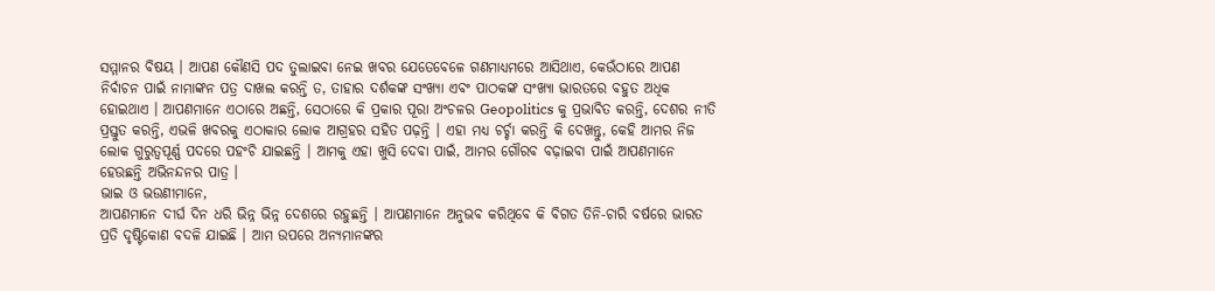ସମ୍ମାନର ବିଷୟ । ଆପଣ କୌଣସି ପଦ ତୁଲାଇବା ନେଇ ଖବର ଯେତେବେଳେ ଗଣମାଧ୍ୟମରେ ଆସିଥାଏ, କେଉଁଠାରେ ଆପଣ ନିର୍ବାଚନ ପାଇଁ ନାମାଙ୍କନ ପତ୍ର ଦାଖଲ କରନ୍ତି ତ, ତାହାର ଦର୍ଶକଙ୍କ ସଂଖ୍ୟା ଏବଂ ପାଠକଙ୍କ ସଂଖ୍ୟା ଭାରତରେ ବହୁତ ଅଧିକ ହୋଇଥାଏ । ଆପଣମାନେ ଏଠାରେ ଅଛନ୍ତି, ସେଠାରେ କି ପ୍ରକାର ପୂରା ଅଂଚଳର Geopolitics କୁ ପ୍ରଭାବିତ କରନ୍ତି, ଦେଶର ନୀତି ପ୍ରସ୍ତୁତ କରନ୍ତି, ଏଭଳି ଖବରକୁ ଏଠାକାର ଲୋକ ଆଗ୍ରହର ସହିତ ପଢ଼ନ୍ତି । ଏହା ମଧ୍ୟ ଚର୍ଚ୍ଚା କରନ୍ତି କି ଦେଖନ୍ତୁ, କେହି ଆମର ନିଜ ଲୋକ ଗୁରୁତ୍ୱପୂର୍ଣ୍ଣ ପଦରେ ପହଂଚି ଯାଇଛନ୍ତି । ଆମକୁ ଏହା ଖୁସି ଦେବା ପାଇଁ, ଆମର ଗୌରବ ବଢ଼ାଇବା ପାଇଁ ଆପଣମାନେ ହେଉଛନ୍ତି ଅଭିନନ୍ଦନର ପାତ୍ର ।
ଭାଇ ଓ ଭଉଣୀମାନେ,
ଆପଣମାନେ ଦୀର୍ଘ ଦିନ ଧରି ଭିନ୍ନ ଭିନ୍ନ ଦେଶରେ ରହୁଛନ୍ତି । ଆପଣମାନେ ଅନୁଭବ କରିଥିବେ କି ବିଗତ ତିନି-ଚାରି ବର୍ଷରେ ଭାରତ ପ୍ରତି ଦୃଷ୍ଟିକୋଣ ବଦଳି ଯାଇଛି । ଆମ ଉପରେ ଅନ୍ୟମାନଙ୍କର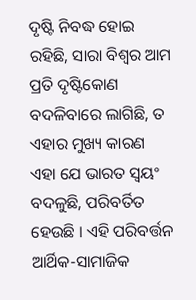ଦୃଷ୍ଟି ନିବଦ୍ଧ ହୋଇ ରହିଛି, ସାରା ବିଶ୍ୱର ଆମ ପ୍ରତି ଦୃଷ୍ଟିକୋଣ ବଦଳିବାରେ ଲାଗିଛି, ତ ଏହାର ମୁଖ୍ୟ କାରଣ ଏହା ଯେ ଭାରତ ସ୍ୱୟଂ ବଦଳୁଛି, ପରିବର୍ତିତ ହେଉଛି । ଏହି ପରିବର୍ତ୍ତନ ଆର୍ଥିକ-ସାମାଜିକ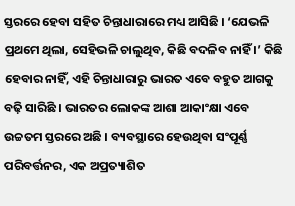ସ୍ତରରେ ହେବା ସହିତ ଚିନ୍ତାଧାରାରେ ମଧ୍ୟ ଆସିଛି । ‘ଯେଭଳି ପ୍ରଥମେ ଥିଲା, ସେହିଭଳି ଚାଲୁଥିବ, କିଛି ବଦଳିବ ନାହିଁ ।’ କିଛି ହେବାର ନାହିଁ, ଏହି ଚିନ୍ତାଧାରାରୁ ଭାରତ ଏବେ ବହୁତ ଆଗକୁ ବଢ଼ି ସାରିଛି । ଭାରତର ଲୋକଙ୍କ ଆଶା ଆକାଂକ୍ଷା ଏବେ ଉଚ୍ଚତମ ସ୍ତରରେ ଅଛି । ବ୍ୟବସ୍ଥାରେ ହେଉଥିବା ସଂପୂର୍ଣ୍ଣ ପରିବର୍ତ୍ତନର, ଏକ ଅପ୍ରତ୍ୟାଶିତ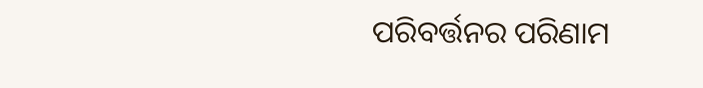ପରିବର୍ତ୍ତନର ପରିଣାମ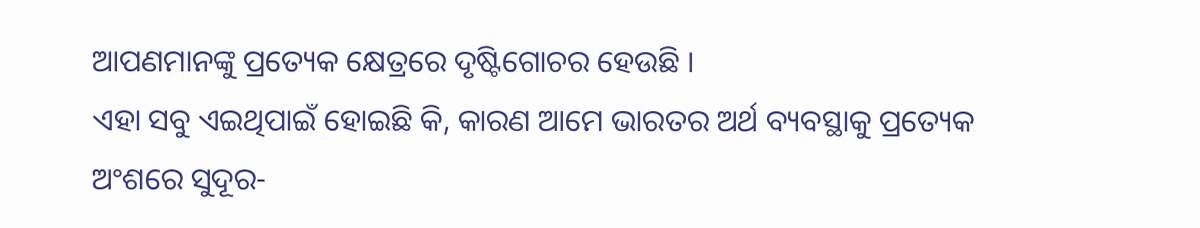ଆପଣମାନଙ୍କୁ ପ୍ରତ୍ୟେକ କ୍ଷେତ୍ରରେ ଦୃଷ୍ଟିଗୋଚର ହେଉଛି ।
ଏହା ସବୁ ଏଇଥିପାଇଁ ହୋଇଛି କି, କାରଣ ଆମେ ଭାରତର ଅର୍ଥ ବ୍ୟବସ୍ଥାକୁ ପ୍ରତ୍ୟେକ ଅଂଶରେ ସୁଦୂର-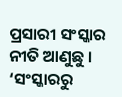ପ୍ରସାରୀ ସଂସ୍କାର ନୀତି ଆଣୁଛୁ । ‘ସଂସ୍କାରରୁ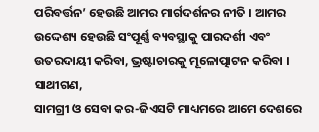ପରିବର୍ତ୍ତନ’ ହେଉଛି ଆମର ମାର୍ଗଦର୍ଶନର ନୀତି । ଆମର ଉଦ୍ଦେଶ୍ୟ ହେଉଛି ସଂପୂର୍ଣ୍ଣ ବ୍ୟବସ୍ଥାକୁ ପାରଦର୍ଶୀ ଏବଂ ଉତରଦାୟୀ କରିବା, ଭ୍ରଷ୍ଟାଚାରକୁ ମୂଳୋତ୍ପାଟନ କରିବା ।
ସାଥୀଗଣ,
ସାମଗ୍ରୀ ଓ ସେବା କର-ଜିଏସଟି ମାଧ୍ୟମରେ ଆମେ ଦେଶରେ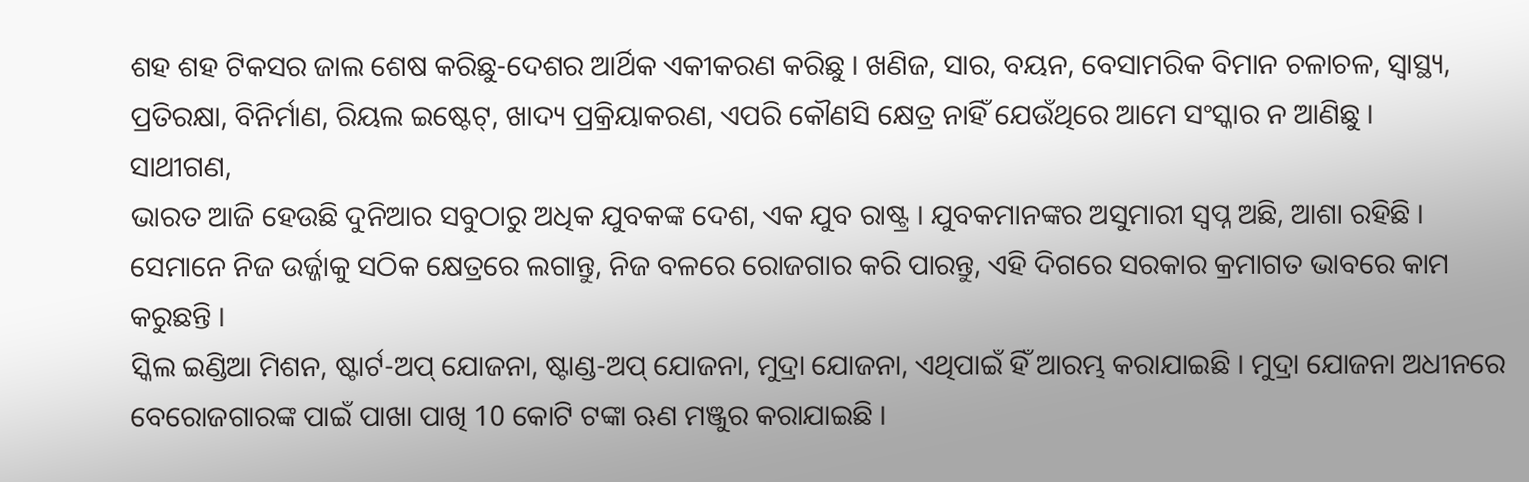ଶହ ଶହ ଟିକସର ଜାଲ ଶେଷ କରିଛୁ-ଦେଶର ଆର୍ଥିକ ଏକୀକରଣ କରିଛୁ । ଖଣିଜ, ସାର, ବୟନ, ବେସାମରିକ ବିମାନ ଚଳାଚଳ, ସ୍ୱାସ୍ଥ୍ୟ, ପ୍ରତିରକ୍ଷା, ବିନିର୍ମାଣ, ରିୟଲ ଇଷ୍ଟେଟ୍, ଖାଦ୍ୟ ପ୍ରକ୍ରିୟାକରଣ, ଏପରି କୌଣସି କ୍ଷେତ୍ର ନାହିଁ ଯେଉଁଥିରେ ଆମେ ସଂସ୍କାର ନ ଆଣିଛୁ ।
ସାଥୀଗଣ,
ଭାରତ ଆଜି ହେଉଛି ଦୁନିଆର ସବୁଠାରୁ ଅଧିକ ଯୁବକଙ୍କ ଦେଶ, ଏକ ଯୁବ ରାଷ୍ଟ୍ର । ଯୁବକମାନଙ୍କର ଅସୁମାରୀ ସ୍ୱପ୍ନ ଅଛି, ଆଶା ରହିଛି । ସେମାନେ ନିଜ ଉର୍ଜ୍ଜାକୁ ସଠିକ କ୍ଷେତ୍ରରେ ଲଗାନ୍ତୁ, ନିଜ ବଳରେ ରୋଜଗାର କରି ପାରନ୍ତୁ, ଏହି ଦିଗରେ ସରକାର କ୍ରମାଗତ ଭାବରେ କାମ କରୁଛନ୍ତି ।
ସ୍କିଲ ଇଣ୍ଡିଆ ମିଶନ, ଷ୍ଟାର୍ଟ-ଅପ୍ ଯୋଜନା, ଷ୍ଟାଣ୍ଡ-ଅପ୍ ଯୋଜନା, ମୁଦ୍ରା ଯୋଜନା, ଏଥିପାଇଁ ହିଁ ଆରମ୍ଭ କରାଯାଇଛି । ମୁଦ୍ରା ଯୋଜନା ଅଧୀନରେ ବେରୋଜଗାରଙ୍କ ପାଇଁ ପାଖା ପାଖି 10 କୋଟି ଟଙ୍କା ଋଣ ମଞ୍ଜୁର କରାଯାଇଛି ।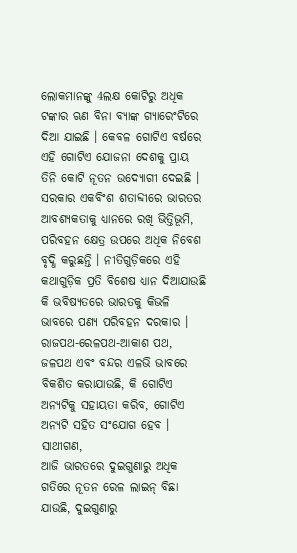ଲୋକମାନଙ୍କୁ 4ଲକ୍ଷ କୋଟିରୁ ଅଧିକ ଟଙ୍କାର ଋଣ ବିନା ବ୍ୟାଙ୍କ ଗ୍ୟାରେଂଟିରେ ଦିଆ ଯାଇଛି । କେବଳ ଗୋଟିଏ ବର୍ଷରେ ଏହି ଗୋଟିଏ ଯୋଜନା ଦେଶକୁ ପ୍ରାୟ ତିନି କୋଟି ନୂତନ ଉଦ୍ୟୋଗୀ ଦେଇଛି । ସରକାର ଏକବିଂଶ ଶତାବ୍ଦୀରେ ଭାରତର ଆବଶ୍ୟକତାକୁ ଧ୍ୟାନରେ ରଖି ଭିତ୍ତିଭୂମି, ପରିବହନ କ୍ଷେତ୍ର ଉପରେ ଅଧିକ ନିବେଶ ବୃଦ୍ଧି କରୁଛନ୍ତି । ନୀତିଗୁଡ଼ିକରେ ଏହି କଥାଗୁଡ଼ିକ ପ୍ରତି ବିଶେଷ ଧ୍ୟାନ ଦିଆଯାଉଛି କି ଭବିଷ୍ୟତରେ ଭାରତକୁ କିଭଳି ଭାବରେ ପଣ୍ୟ ପରିବହନ ଦରକାର । ରାଜପଥ-ରେଳପଥ-ଆକାଶ ପଥ, ଜଳପଥ ଏବଂ ବନ୍ଦର ଏଳଭି ଭାବରେ ବିକଶିତ କରାଯାଉଛି, କି ଗୋଟିଏ ଅନ୍ୟଟିକୁ ସହାୟତା କରିବ, ଗୋଟିଏ ଅନ୍ୟଟି ସହିତ ସଂଯୋଗ ହେବ ।
ସାଥୀଗଣ,
ଆଜି ଭାରତରେ ଦୁଇଗୁଣାରୁ ଅଧିକ ଗତିରେ ନୂତନ ରେଳ ଲାଇନ୍ ବିଛା ଯାଉଛି, ଦୁଇଗୁଣାରୁ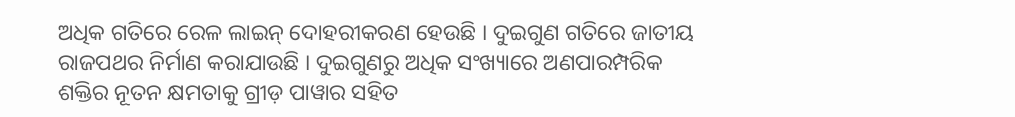ଅଧିକ ଗତିରେ ରେଳ ଲାଇନ୍ ଦୋହରୀକରଣ ହେଉଛି । ଦୁଇଗୁଣ ଗତିରେ ଜାତୀୟ ରାଜପଥର ନିର୍ମାଣ କରାଯାଉଛି । ଦୁଇଗୁଣରୁ ଅଧିକ ସଂଖ୍ୟାରେ ଅଣପାରମ୍ପରିକ ଶକ୍ତିର ନୂତନ କ୍ଷମତାକୁ ଗ୍ରୀଡ଼ ପାୱାର ସହିତ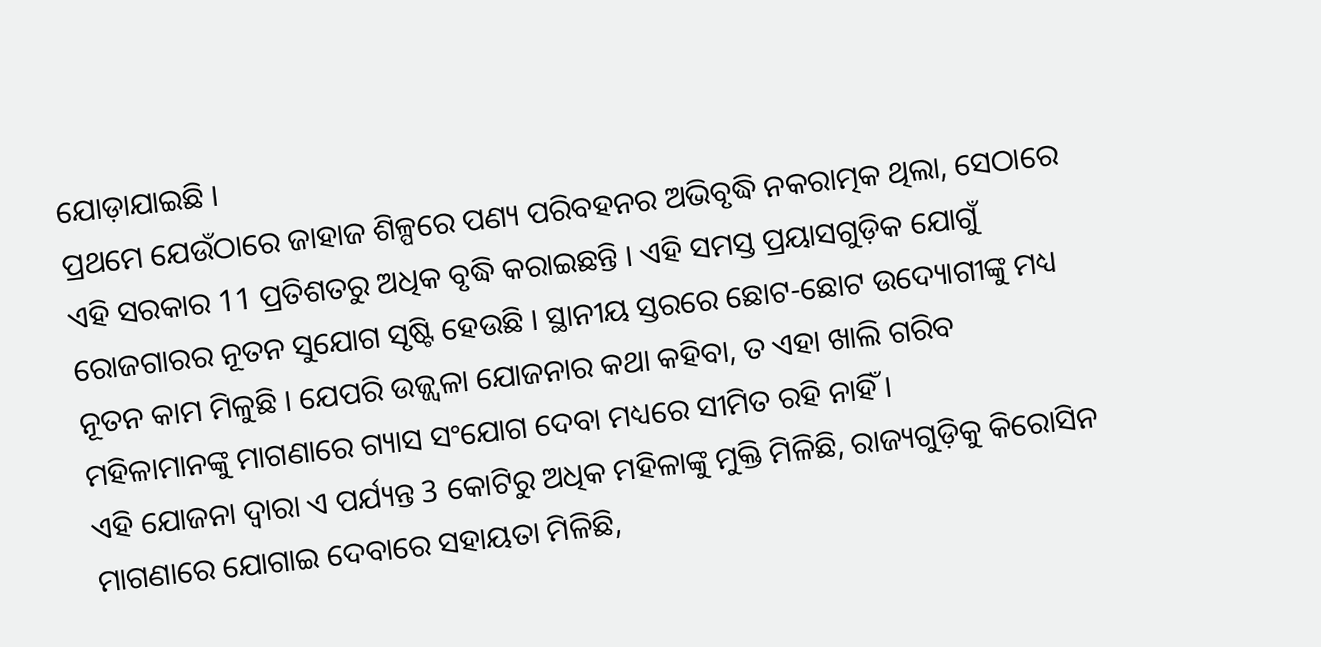ଯୋଡ଼ାଯାଇଛି ।
ପ୍ରଥମେ ଯେଉଁଠାରେ ଜାହାଜ ଶିଳ୍ପରେ ପଣ୍ୟ ପରିବହନର ଅଭିବୃଦ୍ଧି ନକରାତ୍ମକ ଥିଲା, ସେଠାରେ ଏହି ସରକାର 11 ପ୍ରତିଶତରୁ ଅଧିକ ବୃଦ୍ଧି କରାଇଛନ୍ତି । ଏହି ସମସ୍ତ ପ୍ରୟାସଗୁଡ଼ିକ ଯୋଗୁଁ ରୋଜଗାରର ନୂତନ ସୁଯୋଗ ସୃଷ୍ଟି ହେଉଛି । ସ୍ଥାନୀୟ ସ୍ତରରେ ଛୋଟ-ଛୋଟ ଉଦ୍ୟୋଗୀଙ୍କୁ ମଧ୍ୟ ନୂତନ କାମ ମିଳୁଛି । ଯେପରି ଉଜ୍ଜ୍ୱଳା ଯୋଜନାର କଥା କହିବା, ତ ଏହା ଖାଲି ଗରିବ ମହିଳାମାନଙ୍କୁ ମାଗଣାରେ ଗ୍ୟାସ ସଂଯୋଗ ଦେବା ମଧ୍ୟରେ ସୀମିତ ରହି ନାହିଁ ।
ଏହି ଯୋଜନା ଦ୍ୱାରା ଏ ପର୍ଯ୍ୟନ୍ତ 3 କୋଟିରୁ ଅଧିକ ମହିଳାଙ୍କୁ ମୁକ୍ତି ମିଳିଛି, ରାଜ୍ୟଗୁଡ଼ିକୁ କିରୋସିନ ମାଗଣାରେ ଯୋଗାଇ ଦେବାରେ ସହାୟତା ମିଳିଛି,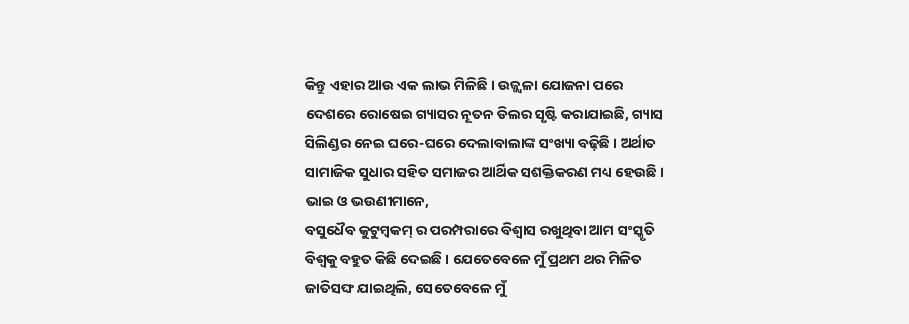କିନ୍ତୁ ଏହାର ଆଉ ଏକ ଲାଭ ମିଳିଛି । ଉଜ୍ଜ୍ୱଳା ଯୋଜନା ପରେ ଦେଶରେ ରୋଷେଇ ଗ୍ୟାସର ନୂତନ ଡିଲର ସୃଷ୍ଟି କରାଯାଇଛି, ଗ୍ୟାସ ସିଲିଣ୍ଡର ନେଇ ଘରେ-ଘରେ ଦେଲାବାଲାଙ୍କ ସଂଖ୍ୟା ବଢ଼ିଛି । ଅର୍ଥାତ ସାମାଜିକ ସୁଧାର ସହିତ ସମାଜର ଆର୍ଥିକ ସଶକ୍ତିକରଣ ମଧ୍ୟ ହେଉଛି ।
ଭାଇ ଓ ଭଉଣୀମାନେ,
ବସୁଧୈବ କୁଟୁମ୍ବକମ୍ ର ପରମ୍ପରାରେ ବିଶ୍ୱାସ ରଖୁଥିବା ଆମ ସଂସ୍କୃତି ବିଶ୍ୱକୁ ବହୁତ କିଛି ଦେଇଛି । ଯେତେବେଳେ ମୁଁ ପ୍ରଥମ ଥର ମିଳିତ ଜାତିସଙ୍ଘ ଯାଇଥିଲି, ସେତେବେଳେ ମୁଁ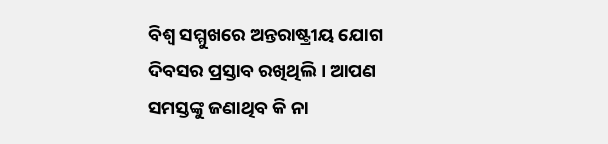ବିଶ୍ୱ ସମ୍ମୁଖରେ ଅନ୍ତରାଷ୍ଟ୍ରୀୟ ଯୋଗ ଦିବସର ପ୍ରସ୍ତାବ ରଖିଥିଲି । ଆପଣ ସମସ୍ତଙ୍କୁ ଜଣାଥିବ କି ନା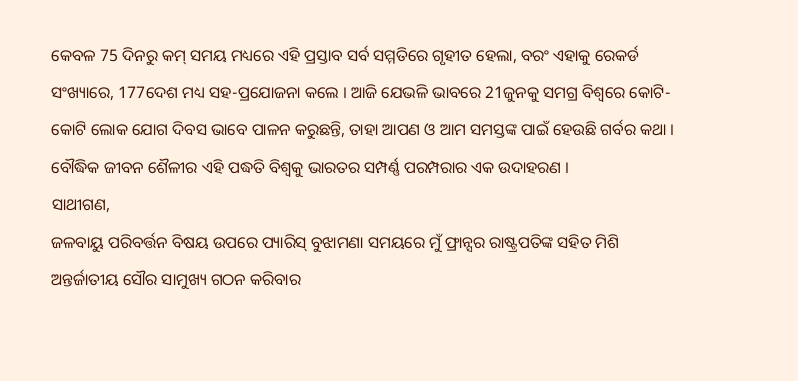କେବଳ 75 ଦିନରୁ କମ୍ ସମୟ ମଧ୍ୟରେ ଏହି ପ୍ରସ୍ତାବ ସର୍ବ ସମ୍ମତିରେ ଗୃହୀତ ହେଲା, ବରଂ ଏହାକୁ ରେକର୍ଡ ସଂଖ୍ୟାରେ, 177ଦେଶ ମଧ୍ୟ ସହ-ପ୍ରଯୋଜନା କଲେ । ଆଜି ଯେଭଳି ଭାବରେ 21ଜୁନକୁ ସମଗ୍ର ବିଶ୍ୱରେ କୋଟି-କୋଟି ଲୋକ ଯୋଗ ଦିବସ ଭାବେ ପାଳନ କରୁଛନ୍ତି, ତାହା ଆପଣ ଓ ଆମ ସମସ୍ତଙ୍କ ପାଇଁ ହେଉଛି ଗର୍ବର କଥା ।
ବୌଦ୍ଧିକ ଜୀବନ ଶୈଳୀର ଏହି ପଦ୍ଧତି ବିଶ୍ୱକୁ ଭାରତର ସମ୍ପର୍ଣ୍ଣ ପରମ୍ପରାର ଏକ ଉଦାହରଣ ।
ସାଥୀଗଣ,
ଜଳବାୟୁ ପରିବର୍ତ୍ତନ ବିଷୟ ଉପରେ ପ୍ୟାରିସ୍ ବୁଝାମଣା ସମୟରେ ମୁଁ ଫ୍ରାନ୍ସର ରାଷ୍ଟ୍ରପତିଙ୍କ ସହିତ ମିଶି ଅନ୍ତର୍ଜାତୀୟ ସୌର ସାମୁଖ୍ୟ ଗଠନ କରିବାର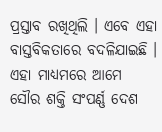ପ୍ରସ୍ତାବ ରଖିଥିଲି । ଏବେ ଏହା ବାସ୍ତବିକତାରେ ବଦଳିଯାଇଛି । ଏହା ମାଧ୍ୟମରେ ଆମେ ସୌର ଶକ୍ତି ସଂପର୍ଣ୍ଣ ଦେଶ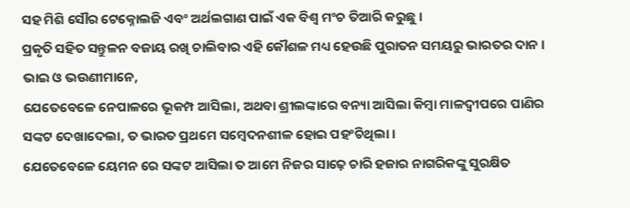ସହ ମିଶି ସୌର ଟେକ୍ନୋଲଜି ଏବଂ ଅର୍ଥଲଗାଣ ପାଇଁ ଏକ ବିଶ୍ୱ ମଂଚ ତିଆରି କରୁଛୁ ।
ପ୍ରକୃତି ସହିତ ସନ୍ତୁଳନ ବଜାୟ ରଖି ଚାଲିବାର ଏହି କୌଶଳ ମଧ୍ୟ ହେଉଛି ପୁରାତନ ସମୟରୁ ଭାରତର ଦାନ ।
ଭାଇ ଓ ଭଉଣୀମାନେ,
ଯେତେବେଳେ ନେପାଳରେ ଭୂକମ୍ପ ଆସିଲା, ଅଥବା ଶ୍ରୀଲଙ୍କାରେ ବନ୍ୟା ଆସିଲା କିମ୍ବା ମାଳଦ୍ୱୀପରେ ପାଣିର ସଙ୍କଟ ଦେଖାଦେଲା, ତ ଭାରତ ପ୍ରଥମେ ସମ୍ବେଦନଶୀଳ ହୋଇ ପହଂଚିଥିଲା ।
ଯେତେବେଳେ ୟେମନ ରେ ସଙ୍କଟ ଆସିଲା ତ ଆମେ ନିଜର ସାଢ଼େ ଚାରି ହଜାର ନାଗରିକଙ୍କୁ ସୁରକ୍ଷିତ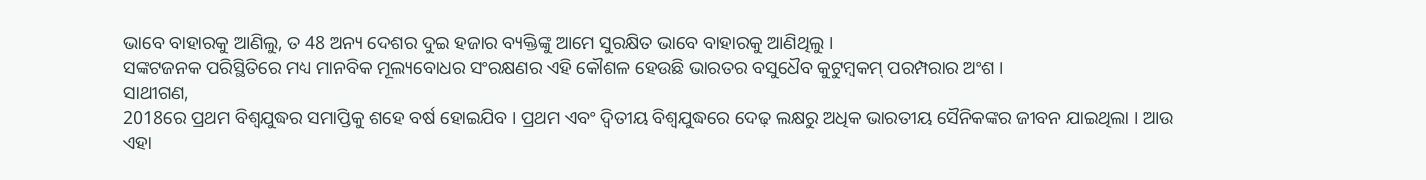ଭାବେ ବାହାରକୁ ଆଣିଲୁ, ତ 48 ଅନ୍ୟ ଦେଶର ଦୁଇ ହଜାର ବ୍ୟକ୍ତିଙ୍କୁ ଆମେ ସୁରକ୍ଷିତ ଭାବେ ବାହାରକୁ ଆଣିଥିଲୁ ।
ସଙ୍କଟଜନକ ପରିସ୍ଥିତିରେ ମଧ୍ୟ ମାନବିକ ମୂଲ୍ୟବୋଧର ସଂରକ୍ଷଣର ଏହି କୌଶଳ ହେଉଛି ଭାରତର ବସୁଧୈବ କୁଟୁମ୍ବକମ୍ ପରମ୍ପରାର ଅଂଶ ।
ସାଥୀଗଣ,
2018ରେ ପ୍ରଥମ ବିଶ୍ୱଯୁଦ୍ଧର ସମାପ୍ତିକୁ ଶହେ ବର୍ଷ ହୋଇଯିବ । ପ୍ରଥମ ଏବଂ ଦ୍ୱିତୀୟ ବିଶ୍ୱଯୁଦ୍ଧରେ ଦେଢ଼ ଲକ୍ଷରୁ ଅଧିକ ଭାରତୀୟ ସୈନିକଙ୍କର ଜୀବନ ଯାଇଥିଲା । ଆଉ ଏହା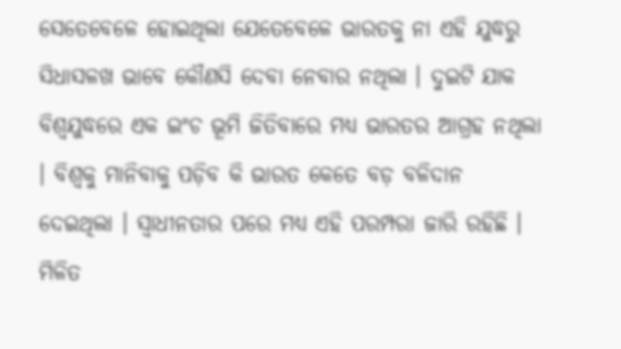ସେତେବେଳେ ହୋଇଥିଲା ଯେତେବେଳେ ଭାରତକୁ ନା ଏହି ଯୁଦ୍ଧରୁ ସିଧାସଳଖ ଭାବେ କୌଣସି ଦେବା ନେବାର ନଥିଲା । ଦୁଇଟି ଯାକ ବିଶ୍ୱଯୁଦ୍ଧରେ ଏକ ଇଂଚ ଭୂମି ଜିତିବାରେ ମଧ୍ୟ ଭାରତର ଆଗ୍ରହ ନଥିଲା । ବିଶ୍ୱକୁ ମାନିବାକୁ ପଡ଼ିବ କି ଭାରତ କେତେ ବଡ଼ ବଳିଦାନ ଦେଇଥିଲା । ସ୍ୱାଧୀନତାର ପରେ ମଧ୍ୟ ଏହି ପରମ୍ପରା ଜାରି ରହିଛି । ମିଳିତ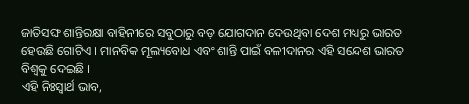ଜାତିସଙ୍ଘ ଶାନ୍ତିରକ୍ଷା ବାହିନୀରେ ସବୁଠାରୁ ବଡ଼ ଯୋଗଦାନ ଦେଉଥିବା ଦେଶ ମଧ୍ୟରୁ ଭାରତ ହେଉଛି ଗୋଟିଏ । ମାନବିକ ମୂଲ୍ୟବୋଧ ଏବଂ ଶାନ୍ତି ପାଇଁ ବଳୀଦାନର ଏହି ସନ୍ଦେଶ ଭାରତ ବିଶ୍ୱକୁ ଦେଇଛି ।
ଏହି ନିଃସ୍ୱାର୍ଥ ଭାବ,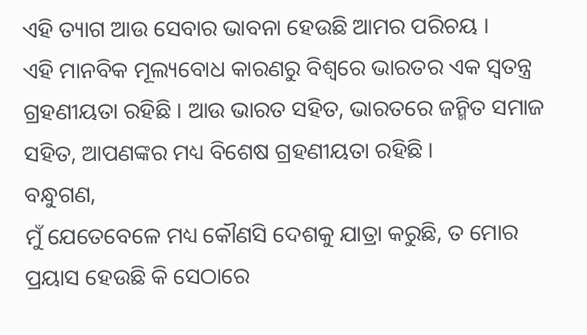ଏହି ତ୍ୟାଗ ଆଉ ସେବାର ଭାବନା ହେଉଛି ଆମର ପରିଚୟ ।
ଏହି ମାନବିକ ମୂଲ୍ୟବୋଧ କାରଣରୁ ବିଶ୍ୱରେ ଭାରତର ଏକ ସ୍ୱତନ୍ତ୍ର ଗ୍ରହଣୀୟତା ରହିଛି । ଆଉ ଭାରତ ସହିତ, ଭାରତରେ ଜନ୍ମିତ ସମାଜ ସହିତ, ଆପଣଙ୍କର ମଧ୍ୟ ବିଶେଷ ଗ୍ରହଣୀୟତା ରହିଛି ।
ବନ୍ଧୁଗଣ,
ମୁଁ ଯେତେବେଳେ ମଧ୍ୟ କୌଣସି ଦେଶକୁ ଯାତ୍ରା କରୁଛି, ତ ମୋର ପ୍ରୟାସ ହେଉଛି କି ସେଠାରେ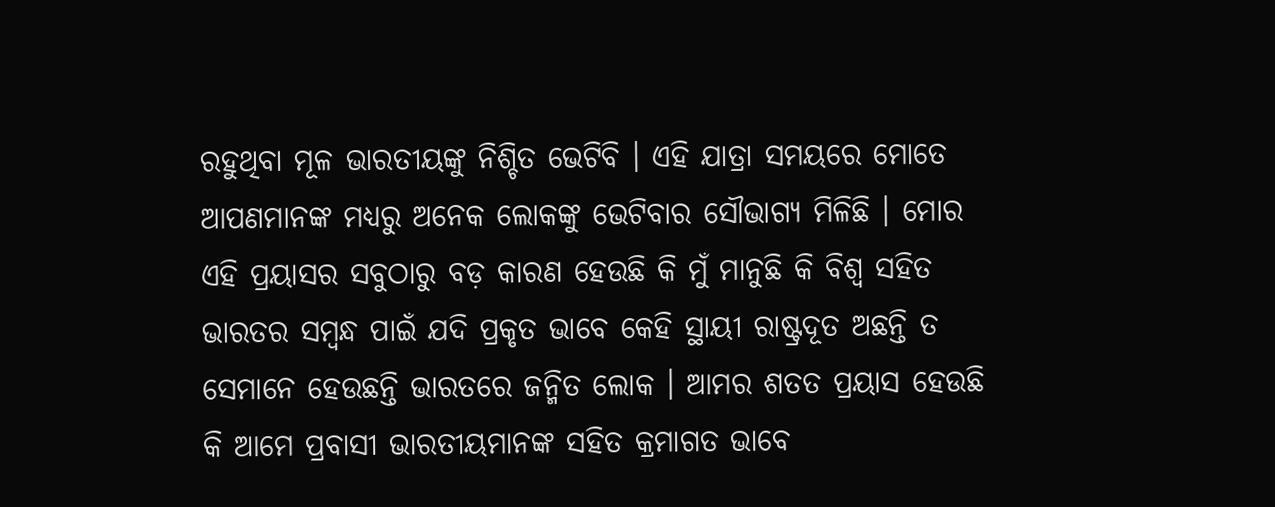ରହୁଥିବା ମୂଳ ଭାରତୀୟଙ୍କୁ ନିଶ୍ଚିତ ଭେଟିବି । ଏହି ଯାତ୍ରା ସମୟରେ ମୋତେ ଆପଣମାନଙ୍କ ମଧ୍ୟରୁ ଅନେକ ଲୋକଙ୍କୁ ଭେଟିବାର ସୌଭାଗ୍ୟ ମିଳିଛି । ମୋର ଏହି ପ୍ରୟାସର ସବୁଠାରୁ ବଡ଼ କାରଣ ହେଉଛି କି ମୁଁ ମାନୁଛି କି ବିଶ୍ୱ ସହିତ ଭାରତର ସମ୍ବନ୍ଧ ପାଇଁ ଯଦି ପ୍ରକୃତ ଭାବେ କେହି ସ୍ଥାୟୀ ରାଷ୍ଟ୍ରଦୂତ ଅଛନ୍ତି ତ ସେମାନେ ହେଉଛନ୍ତି ଭାରତରେ ଜନ୍ମିତ ଲୋକ । ଆମର ଶତତ ପ୍ରୟାସ ହେଉଛି କି ଆମେ ପ୍ରବାସୀ ଭାରତୀୟମାନଙ୍କ ସହିତ କ୍ରମାଗତ ଭାବେ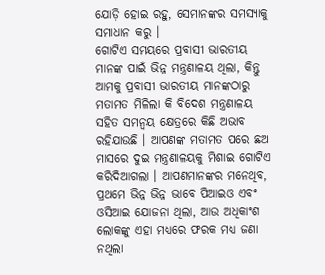ଯୋଡ଼ି ହୋଇ ରହୁ, ସେମାନଙ୍କର ସମସ୍ୟାକୁ ସମାଧାନ କରୁ ।
ଗୋଟିଏ ସମୟରେ ପ୍ରବାସୀ ଭାରତୀୟ ମାନଙ୍କ ପାଇଁ ଭିନ୍ନ ମନ୍ତ୍ରଣାଳୟ ଥିଲା, କିନ୍ତୁ ଆମକୁ ପ୍ରବାସୀ ଭାରତୀୟ ମାନଙ୍କଠାରୁ ମତାମତ ମିଳିଲା କି ବିଦେଶ ମନ୍ତ୍ରଣାଳୟ ସହିତ ସମନ୍ୱୟ କ୍ଷେତ୍ରରେ କିଛି ଅଭାବ ରହିଯାଉଛି । ଆପଣଙ୍କ ମତାମତ ପରେ ଛଅ ମାସରେ ଦୁଇ ମନ୍ତ୍ରଣାଳୟକୁ ମିଶାଇ ଗୋଟିଏ କରିଦିଆଗଲା । ଆପଣମାନଙ୍କର ମନେଥିବ, ପ୍ରଥମେ ଭିନ୍ନ ଭିନ୍ନ ଭାବେ ପିଆଇଓ ଏବଂ ଓସିଆଇ ଯୋଜନା ଥିଲା, ଆଉ ଅଧିକାଂଶ ଲୋକଙ୍କୁ ଏହା ମଧ୍ୟରେ ଫରକ ମଧ୍ୟ ଜଣା ନଥିଲା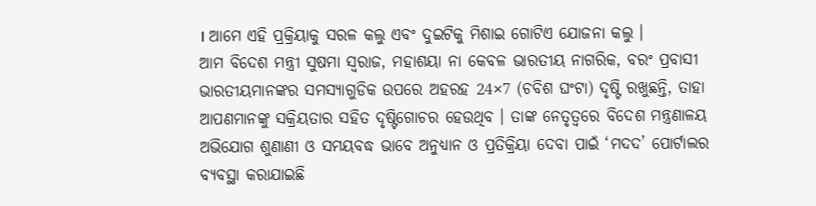। ଆମେ ଏହି ପ୍ରକ୍ରିୟାକୁ ସରଳ କଲୁ ଏବଂ ଦୁଇଟିକୁ ମିଶାଇ ଗୋଟିଏ ଯୋଜନା କଲୁ ।
ଆମ ବିଦେଶ ମନ୍ତ୍ରୀ ସୁଷମା ସ୍ୱରାଜ, ମହାଶୟା ନା କେବଳ ଭାରତୀୟ ନାଗରିକ, ବରଂ ପ୍ରବାସୀ ଭାରତୀୟମାନଙ୍କର ସମସ୍ୟାଗୁଡିକ ଉପରେ ଅହରହ 24×7 (ଚବିଶ ଘଂଟା) ଦୃଷ୍ଟି ରଖୁଛନ୍ତି, ତାହା ଆପଣମାନଙ୍କୁ ସକ୍ରିୟତାର ସହିତ ଦୃଷ୍ଟିଗୋଚର ହେଉଥିବ । ତାଙ୍କ ନେତୃତ୍ୱରେ ବିଦେଶ ମନ୍ତ୍ରଣାଳୟ ଅଭିଯୋଗ ଶୁଣାଣୀ ଓ ସମୟବଦ୍ଧ ଭାବେ ଅନୁଧ୍ୟାନ ଓ ପ୍ରତିକ୍ରିୟା ଦେବା ପାଇଁ ‘ମଦଦ’ ପୋର୍ଟାଲର ବ୍ୟବସ୍ଥା କରାଯାଇଛି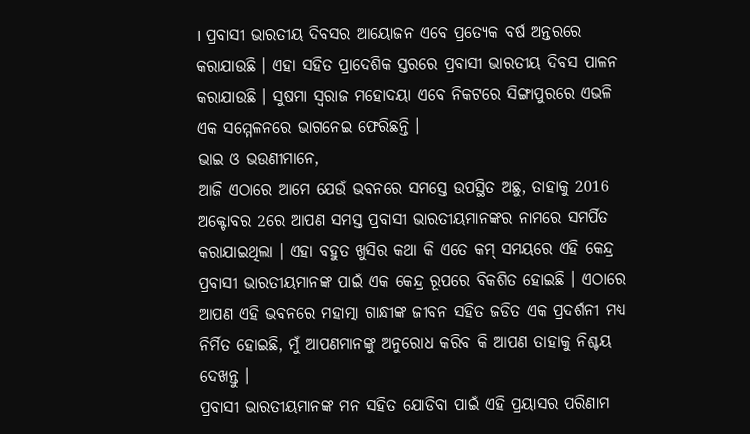। ପ୍ରବାସୀ ଭାରତୀୟ ଦିବସର ଆୟୋଜନ ଏବେ ପ୍ରତ୍ୟେକ ବର୍ଷ ଅନ୍ତରରେ କରାଯାଉଛି । ଏହା ସହିତ ପ୍ରାଦେଶିକ ସ୍ତରରେ ପ୍ରବାସୀ ଭାରତୀୟ ଦିବସ ପାଳନ କରାଯାଉଛି । ସୁଷମା ସ୍ୱରାଜ ମହୋଦୟା ଏବେ ନିକଟରେ ସିଙ୍ଗାପୁରରେ ଏଭଳି ଏକ ସମ୍ମେଳନରେ ଭାଗନେଇ ଫେରିଛନ୍ତି ।
ଭାଇ ଓ ଭଉଣୀମାନେ,
ଆଜି ଏଠାରେ ଆମେ ଯେଉଁ ଭବନରେ ସମସ୍ତେ ଉପସ୍ଥିତ ଅଛୁ, ତାହାକୁ 2016 ଅକ୍ଟୋବର 2ରେ ଆପଣ ସମସ୍ତ ପ୍ରବାସୀ ଭାରତୀୟମାନଙ୍କର ନାମରେ ସମର୍ପିତ କରାଯାଇଥିଲା । ଏହା ବହୁତ ଖୁସିର କଥା କି ଏତେ କମ୍ ସମୟରେ ଏହି କେନ୍ଦ୍ର ପ୍ରବାସୀ ଭାରତୀୟମାନଙ୍କ ପାଇଁ ଏକ କେନ୍ଦ୍ର ରୂପରେ ବିକଶିତ ହୋଇଛି । ଏଠାରେ ଆପଣ ଏହି ଭବନରେ ମହାତ୍ମା ଗାନ୍ଧୀଙ୍କ ଜୀବନ ସହିତ ଜଡିତ ଏକ ପ୍ରଦର୍ଶନୀ ମଧ୍ୟ ନିର୍ମିତ ହୋଇଛି, ମୁଁ ଆପଣମାନଙ୍କୁ ଅନୁରୋଧ କରିବ କି ଆପଣ ତାହାକୁ ନିଶ୍ଚୟ ଦେଖନ୍ତୁ ।
ପ୍ରବାସୀ ଭାରତୀୟମାନଙ୍କ ମନ ସହିତ ଯୋଡିବା ପାଇଁ ଏହି ପ୍ରୟାସର ପରିଣାମ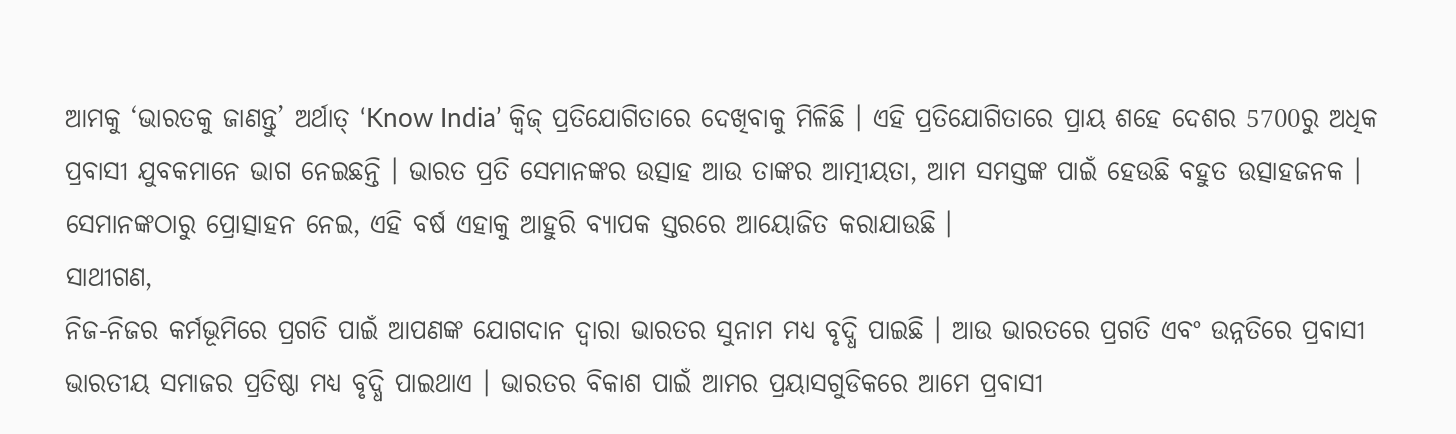ଆମକୁ ‘ଭାରତକୁ ଜାଣନ୍ତୁ’ ଅର୍ଥାତ୍ ‘Know India’ କ୍ୱିଜ୍ ପ୍ରତିଯୋଗିତାରେ ଦେଖିବାକୁ ମିଳିଛି । ଏହି ପ୍ରତିଯୋଗିତାରେ ପ୍ରାୟ ଶହେ ଦେଶର 5700ରୁ ଅଧିକ ପ୍ରବାସୀ ଯୁବକମାନେ ଭାଗ ନେଇଛନ୍ତି । ଭାରତ ପ୍ରତି ସେମାନଙ୍କର ଉତ୍ସାହ ଆଉ ତାଙ୍କର ଆତ୍ମୀୟତା, ଆମ ସମସ୍ତଙ୍କ ପାଇଁ ହେଉଛି ବହୁତ ଉତ୍ସାହଜନକ । ସେମାନଙ୍କଠାରୁ ପ୍ରୋତ୍ସାହନ ନେଇ, ଏହି ବର୍ଷ ଏହାକୁ ଆହୁରି ବ୍ୟାପକ ସ୍ତରରେ ଆୟୋଜିତ କରାଯାଉଛି ।
ସାଥୀଗଣ,
ନିଜ-ନିଜର କର୍ମଭୂମିରେ ପ୍ରଗତି ପାଇଁ ଆପଣଙ୍କ ଯୋଗଦାନ ଦ୍ୱାରା ଭାରତର ସୁନାମ ମଧ୍ୟ ବୃଦ୍ଧି ପାଇଛି । ଆଉ ଭାରତରେ ପ୍ରଗତି ଏବଂ ଉନ୍ନତିରେ ପ୍ରବାସୀ ଭାରତୀୟ ସମାଜର ପ୍ରତିଷ୍ଠା ମଧ୍ୟ ବୃଦ୍ଧି ପାଇଥାଏ । ଭାରତର ବିକାଶ ପାଇଁ ଆମର ପ୍ରୟାସଗୁଡିକରେ ଆମେ ପ୍ରବାସୀ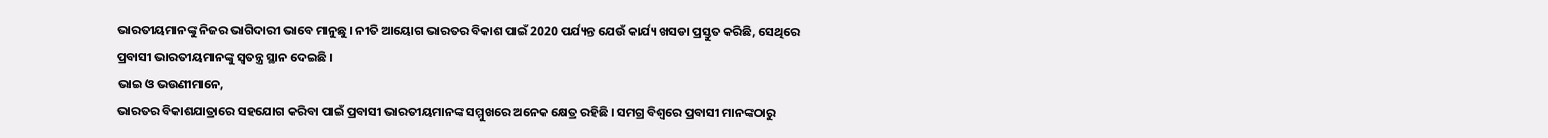ଭାରତୀୟମାନଙ୍କୁ ନିଜର ଭାଗିଦାରୀ ଭାବେ ମାନୁଛୁ । ନୀତି ଆୟୋଗ ଭାରତର ବିକାଶ ପାଇଁ 2020 ପର୍ଯ୍ୟନ୍ତ ଯେଉଁ କାର୍ଯ୍ୟ ଖସଡା ପ୍ରସ୍ତୁତ କରିଛି, ସେଥିରେ ପ୍ରବାସୀ ଭାରତୀୟମାନଙ୍କୁ ସ୍ୱତନ୍ତ୍ର ସ୍ଥାନ ଦେଇଛି ।
ଭାଇ ଓ ଭଉଣୀମାନେ,
ଭାରତର ବିକାଶଯାତ୍ରାରେ ସହଯୋଗ କରିବା ପାଇଁ ପ୍ରବାସୀ ଭାରତୀୟମାନଙ୍କ ସମ୍ମୁଖରେ ଅନେକ କ୍ଷେତ୍ର ରହିଛି । ସମଗ୍ର ବିଶ୍ୱରେ ପ୍ରବାସୀ ମାନଙ୍କଠାରୁ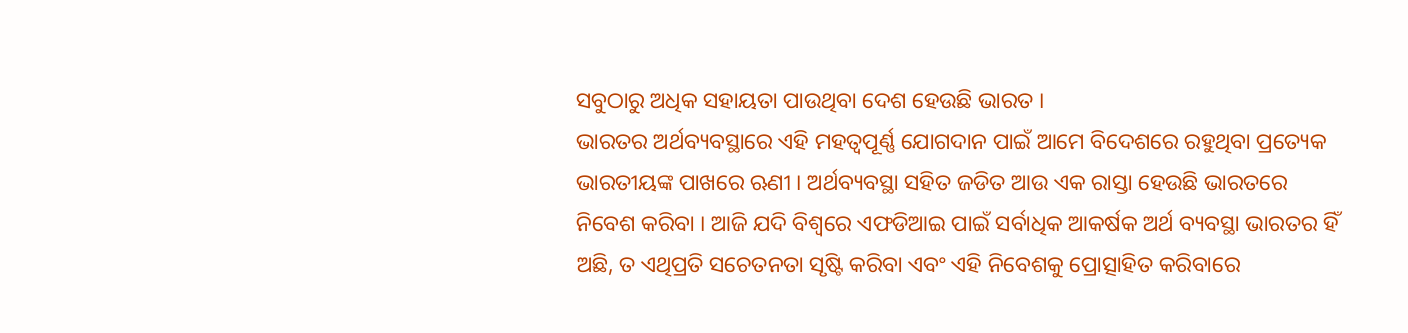ସବୁଠାରୁ ଅଧିକ ସହାୟତା ପାଉଥିବା ଦେଶ ହେଉଛି ଭାରତ ।
ଭାରତର ଅର୍ଥବ୍ୟବସ୍ଥାରେ ଏହି ମହତ୍ୱପୂର୍ଣ୍ଣ ଯୋଗଦାନ ପାଇଁ ଆମେ ବିଦେଶରେ ରହୁଥିବା ପ୍ରତ୍ୟେକ ଭାରତୀୟଙ୍କ ପାଖରେ ଋଣୀ । ଅର୍ଥବ୍ୟବସ୍ଥା ସହିତ ଜଡିତ ଆଉ ଏକ ରାସ୍ତା ହେଉଛି ଭାରତରେ ନିବେଶ କରିବା । ଆଜି ଯଦି ବିଶ୍ୱରେ ଏଫଡିଆଇ ପାଇଁ ସର୍ବାଧିକ ଆକର୍ଷକ ଅର୍ଥ ବ୍ୟବସ୍ଥା ଭାରତର ହିଁ ଅଛି, ତ ଏଥିପ୍ରତି ସଚେତନତା ସୃଷ୍ଟି କରିବା ଏବଂ ଏହି ନିବେଶକୁ ପ୍ରୋତ୍ସାହିତ କରିବାରେ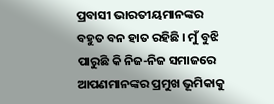ପ୍ରବାସୀ ଭାରତୀୟମାନଙ୍କର ବହୁତ ବନ ହାତ ରହିଛି । ମୁଁ ବୁଝି ପାରୁଛି କି ନିଜ-ନିଜ ସମାଜରେ ଆପଣମାନଙ୍କର ପ୍ରମୁଖ ଭୂମିକାକୁ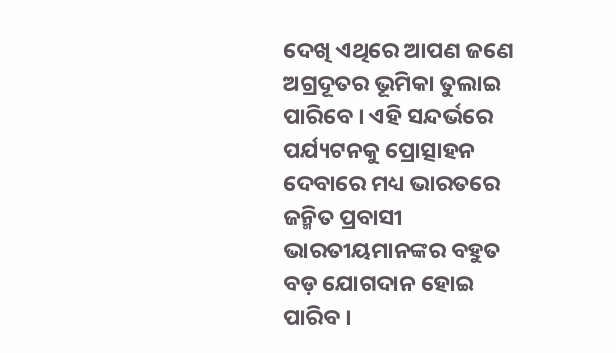ଦେଖି ଏଥିରେ ଆପଣ ଜଣେ ଅଗ୍ରଦୂତର ଭୂମିକା ତୁଲାଇ ପାରିବେ । ଏହି ସନ୍ଦର୍ଭରେ ପର୍ଯ୍ୟଟନକୁ ପ୍ରୋତ୍ସାହନ ଦେବାରେ ମଧ୍ୟ ଭାରତରେ ଜନ୍ମିତ ପ୍ରବାସୀ ଭାରତୀୟମାନଙ୍କର ବହୁତ ବଡ଼ ଯୋଗଦାନ ହୋଇ ପାରିବ ।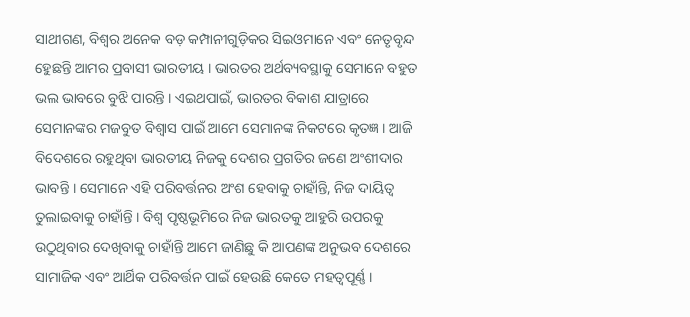ସାଥୀଗଣ, ବିଶ୍ୱର ଅନେକ ବଡ଼ କମ୍ପାନୀଗୁଡ଼ିକର ସିଇଓମାନେ ଏବଂ ନେତୃବୃନ୍ଦ ହେୁଛନ୍ତି ଆମର ପ୍ରବାସୀ ଭାରତୀୟ । ଭାରତର ଅର୍ଥବ୍ୟବସ୍ଥାକୁ ସେମାନେ ବହୁତ ଭଲ ଭାବରେ ବୁଝି ପାରନ୍ତି । ଏଇଥପାଇଁ, ଭାରତର ବିକାଶ ଯାତ୍ରାରେ ସେମାନଙ୍କର ମଜବୁତ ବିଶ୍ୱାସ ପାଇଁ ଆମେ ସେମାନଙ୍କ ନିକଟରେ କୃତଜ୍ଞ । ଆଜି ବିଦେଶରେ ରହୁଥିବା ଭାରତୀୟ ନିଜକୁ ଦେଶର ପ୍ରଗତିର ଜଣେ ଅଂଶୀଦାର ଭାବନ୍ତି । ସେମାନେ ଏହି ପରିବର୍ତ୍ତନର ଅଂଶ ହେବାକୁ ଚାହାଁନ୍ତି, ନିଜ ଦାୟିତ୍ୱ ତୁଲାଇବାକୁ ଚାହାଁନ୍ତି । ବିଶ୍ୱ ପୃଷ୍ଠଭୂମିରେ ନିଜ ଭାରତକୁ ଆହୁରି ଉପରକୁ ଉଠୁଥିବାର ଦେଖିବାକୁ ଚାହାଁନ୍ତି ଆମେ ଜାଣିଛୁ କି ଆପଣଙ୍କ ଅନୁଭବ ଦେଶରେ ସାମାଜିକ ଏବଂ ଆର୍ଥିକ ପରିବର୍ତ୍ତନ ପାଇଁ ହେଉଛି କେତେ ମହତ୍ୱପୂର୍ଣ୍ଣ ।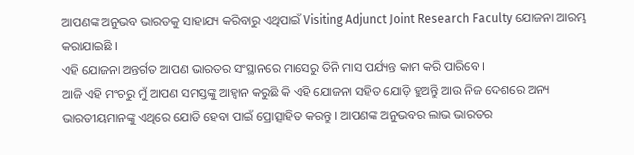ଆପଣଙ୍କ ଅନୁଭବ ଭାରତକୁ ସାହାଯ୍ୟ କରିବାରୁ ଏଥିପାଇଁ Visiting Adjunct Joint Research Faculty ଯୋଜନା ଆରମ୍ଭ କରାଯାଇଛି ।
ଏହି ଯୋଜନା ଅନ୍ତର୍ଗତ ଆପଣ ଭାରତର ସଂସ୍ଥାନରେ ମାସେରୁ ତିନି ମାସ ପର୍ଯ୍ୟନ୍ତ କାମ କରି ପାରିବେ ।
ଆଜି ଏହି ମଂଚରୁ ମୁଁ ଆପଣ ସମସ୍ତଙ୍କୁ ଆହ୍ୱାନ କରୁଛି କି ଏହି ଯୋଜନା ସହିତ ଯୋଡ଼ି ହୁଅନ୍ତିୁ ଆଉ ନିଜ ଦେଶରେ ଅନ୍ୟ ଭାରତୀୟମାନଙ୍କୁ ଏଥିରେ ଯୋଡି ହେବା ପାଇଁ ପ୍ରୋତ୍ସାହିତ କରନ୍ତୁ । ଆପଣଙ୍କ ଅନୁଭବର ଲାଭ ଭାରତର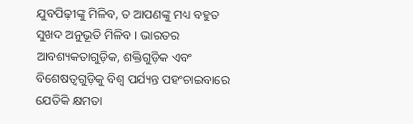ଯୁବପିଢ଼ୀଙ୍କୁ ମିଳିବ, ତ ଆପଣଙ୍କୁ ମଧ୍ୟ ବହୁତ ସୁଖଦ ଅନୁଭୂତି ମିଳିବ । ଭାରତର ଆବଶ୍ୟକତାଗୁଡ଼ିକ, ଶକ୍ତିଗୁଡ଼ିକ ଏବଂ ବିଶେଷତ୍ୱଗୁଡ଼ିକୁ ବିଶ୍ୱ ପର୍ଯ୍ୟନ୍ତ ପହଂଚାଇବାରେ ଯେତିକି କ୍ଷମତା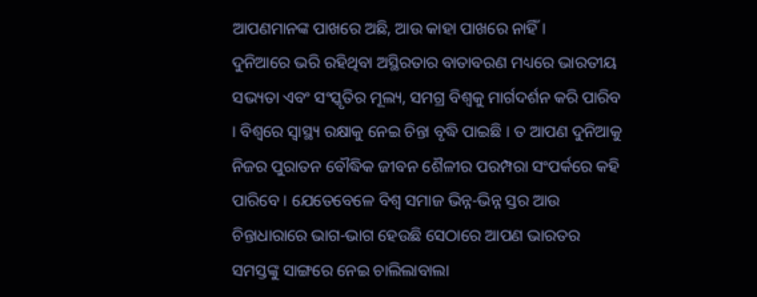ଆପଣମାନଙ୍କ ପାଖରେ ଅଛି, ଆଉ କାହା ପାଖରେ ନାହିଁ ।
ଦୁନିଆରେ ଭରି ରହିଥିବା ଅସ୍ଥିରତାର ବାତାବରଣ ମଧ୍ୟରେ ଭାରତୀୟ ସଭ୍ୟତା ଏବଂ ସଂସ୍କୃତିର ମୂଲ୍ୟ, ସମଗ୍ର ବିଶ୍ୱକୁ ମାର୍ଗଦର୍ଶନ କରି ପାରିବ । ବିଶ୍ୱରେ ସ୍ୱାସ୍ଥ୍ୟ ରକ୍ଷାକୁ ନେଇ ଚିନ୍ତା ବୃଦ୍ଧି ପାଇଛି । ତ ଆପଣ ଦୁନିଆକୁ ନିଜର ପୁରାତନ ବୌଦ୍ଧିକ ଜୀବନ ଶୈଳୀର ପରମ୍ପରା ସଂପର୍କରେ କହି ପାରିବେ । ଯେତେବେଳେ ବିଶ୍ୱ ସମାଜ ଭିନ୍ନ-ଭିନ୍ନ ସ୍ତର ଆଉ ଚିନ୍ତାଧାରାରେ ଭାଗ-ଭାଗ ହେଉଛି ସେଠାରେ ଆପଣ ଭାରତର ସମସ୍ତଙ୍କୁ ସାଙ୍ଗରେ ନେଇ ଚାଲିଲାବାଲା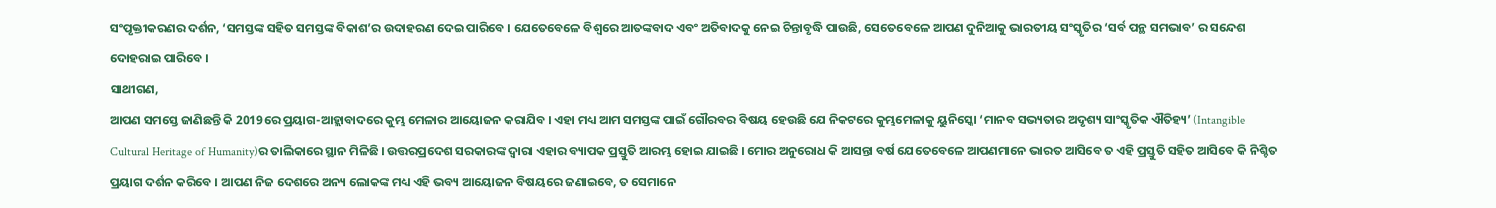ସଂପୃକ୍ତୀକରଣର ଦର୍ଶନ, ‘ସମସ୍ତଙ୍କ ସହିତ ସମସ୍ତଙ୍କ ବିକାଶ’ର ଉଦାହରଣ ଦେଇ ପାରିବେ । ଯେତେବେଳେ ବିଶ୍ୱରେ ଆତଙ୍କବାଦ ଏବଂ ଅତିବାଦକୁ ନେଇ ଚିନ୍ତାବୃଦ୍ଧି ପାଉଛି, ସେତେବେଳେ ଆପଣ ଦୁନିଆକୁ ଭାରତୀୟ ସଂସ୍କୃତିର ‘ସର୍ବ ପନ୍ଥ ସମଭାବ’ ର ସନ୍ଦେଶ ଦୋହରାଇ ପାରିବେ ।
ସାଥୀଗଣ,
ଆପଣ ସମସ୍ତେ ଜାଣିଛନ୍ତି କି 2019ରେ ପ୍ରୟାଗ-ଆହ୍ଲାବାଦରେ କୁମ୍ଭ ମେଳାର ଆୟୋଜନ କରାଯିବ । ଏହା ମଧ୍ୟ ଆମ ସମସ୍ତଙ୍କ ପାଇଁ ଗୌରବର ବିଷୟ ହେଉଛି ଯେ ନିକଟରେ କୁମ୍ଭମେଳାକୁ ୟୁନିସ୍କୋ ‘ମାନବ ସଭ୍ୟତାର ଅଦୃଶ୍ୟ ସାଂସ୍କୃତିକ ଐତିହ୍ୟ’ (Intangible Cultural Heritage of Humanity)ର ତାଲିକାରେ ସ୍ଥାନ ମିଳିଛି । ଉତ୍ତରପ୍ରଦେଶ ସରକାରଙ୍କ ଦ୍ୱାରା ଏହାର ବ୍ୟାପକ ପ୍ରସ୍ତୁତି ଆରମ୍ଭ ହୋଇ ଯାଇଛି । ମୋର ଅନୁରୋଧ କି ଆସନ୍ତା ବର୍ଷ ଯେତେବେଳେ ଆପଣମାନେ ଭାରତ ଆସିବେ ତ ଏହି ପ୍ରସ୍ତୁତି ସହିତ ଆସିବେ କି ନିଶ୍ଚିତ ପ୍ରୟାଗ ଦର୍ଶନ କରିବେ । ଆପଣ ନିଜ ଦେଶରେ ଅନ୍ୟ ଲୋକଙ୍କ ମଧ୍ୟ ଏହି ଭବ୍ୟ ଆୟୋଜନ ବିଷୟରେ ଜଣାଇବେ, ତ ସେମାନେ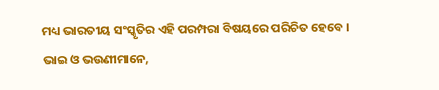ମଧ୍ୟ ଭାରତୀୟ ସଂସ୍କୃତିର ଏହି ପରମ୍ପରା ବିଷୟରେ ପରିଚିତ ହେବେ ।
ଭାଇ ଓ ଭଉଣୀମାନେ,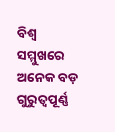ବିଶ୍ୱ ସମ୍ମୁଖରେ ଅନେକ ବଡ଼ ଗୁରୁତ୍ୱପୂର୍ଣ୍ଣ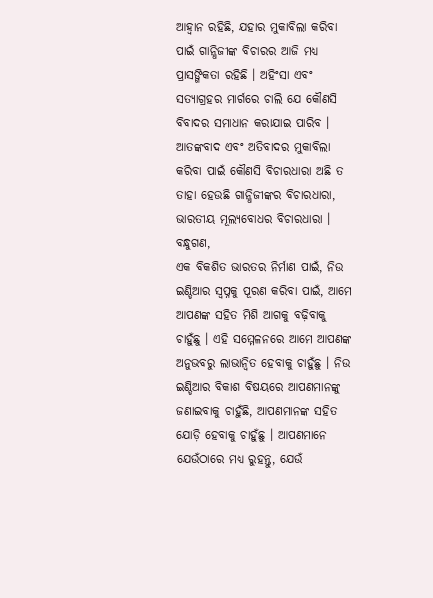ଆହ୍ୱାନ ରହିଛି, ଯହାର ମୁକାବିଲା କରିବା ପାଇଁ ଗାନ୍ଧିଜୀଙ୍କ ବିଚାରର ଆଜି ମଧ୍ୟ ପ୍ରାସଙ୍ଗିକତା ରହିଛି । ଅହିଂସା ଏବଂ ସତ୍ୟାଗ୍ରହର ମାର୍ଗରେ ଚାଲି ଯେ କୌଣସି ବିବାଦର ସମାଧାନ କରାଯାଇ ପାରିବ । ଆତଙ୍କବାଦ ଏବଂ ଅତିବାଦର ମୁକାବିଲା କରିବା ପାଇଁ କୌଣସି ବିଚାରଧାରା ଅଛି ତ ତାହା ହେଉଛି ଗାନ୍ଧିଜୀଙ୍କର ବିଚାରଧାରା, ଭାରତୀୟ ମୂଲ୍ୟବୋଧର ବିଚାରଧାରା ।
ବନ୍ଧୁଗଣ,
ଏକ ବିକଶିତ ଭାରତର ନିର୍ମାଣ ପାଇଁ, ନିଉ ଇଣ୍ଡିଆର ସ୍ୱପ୍ନକୁ ପୂରଣ କରିବା ପାଇଁ, ଆମେ ଆପଣଙ୍କ ସହିତ ମିଶି ଆଗକୁ ବଢ଼ିବାକୁ ଚାହୁଁଛୁ । ଏହି ସମ୍ମେଳନରେ ଆମେ ଆପଣଙ୍କ ଅନୁଭବରୁ ଲାଭାନ୍ୱିତ ହେବାକୁ ଚାହୁଁଛୁ । ନିଉ ଇଣ୍ଡିଆର ବିକାଶ ବିଷୟରେ ଆପଣମାନଙ୍କୁ ଜଣାଇବାକୁ ଚାହୁଁଛି, ଆପଣମାନଙ୍କ ସହିତ ଯୋଡ଼ି ହେବାକୁ ଚାହୁଁଛୁ । ଆପଣମାନେ ଯେଉଁଠାରେ ମଧ୍ୟ ରୁହନ୍ତୁ, ଯେଉଁ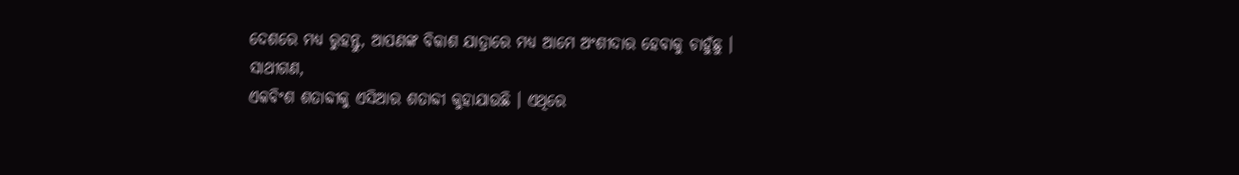ଦେଶରେ ମଧ୍ୟ ରୁହନ୍ତୁ, ଆପଣଙ୍କ ବିକାଶ ଯାତ୍ରାରେ ମଧ୍ୟ ଆମେ ଅଂଶୀଦାର ହେବାକୁ ଚାହୁଁଛୁ ।
ସାଥୀଗଣ,
ଏକବିଂଶ ଶତାବ୍ଦୀକୁ ଏସିଆର ଶତାବ୍ଦୀ କୁହାଯାଉଛି । ଏଥିରେ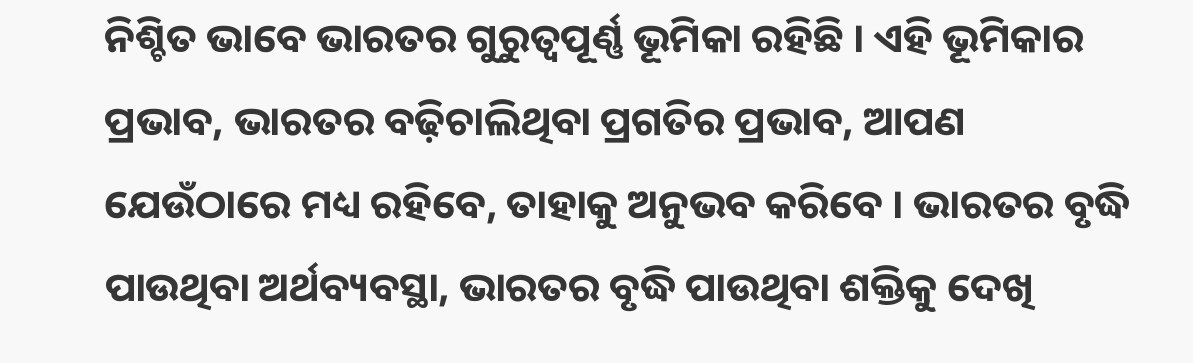ନିଶ୍ଚିତ ଭାବେ ଭାରତର ଗୁରୁତ୍ୱପୂର୍ଣ୍ଣ ଭୂମିକା ରହିଛି । ଏହି ଭୂମିକାର ପ୍ରଭାବ, ଭାରତର ବଢ଼ିଚାଲିଥିବା ପ୍ରଗତିର ପ୍ରଭାବ, ଆପଣ ଯେଉଁଠାରେ ମଧ୍ୟ ରହିବେ, ତାହାକୁ ଅନୁଭବ କରିବେ । ଭାରତର ବୃଦ୍ଧି ପାଉଥିବା ଅର୍ଥବ୍ୟବସ୍ଥା, ଭାରତର ବୃଦ୍ଧି ପାଉଥିବା ଶକ୍ତିକୁ ଦେଖି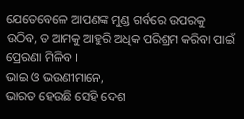ଯେତେବେଳେ ଆପଣଙ୍କ ମୁଣ୍ଡ ଗର୍ବରେ ଉପରକୁ ଉଠିବ, ତ ଆମକୁ ଆହୁରି ଅଧିକ ପରିଶ୍ରମ କରିବା ପାଇଁ ପ୍ରେରଣା ମିଳିବ ।
ଭାଇ ଓ ଭଉଣୀମାନେ,
ଭାରତ ହେଉଛି ସେହି ଦେଶ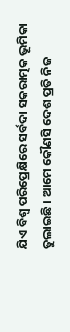ଯିଏ ବିଶ୍ୱ ପରିପ୍ରେକ୍ଷିରେ ସର୍ବଦା ସକରାତ୍ମକ ଭୂମିକା ତୁଲାଇଛି । ଆମେ କୌଣସି ଦେଶ ପ୍ରତି ନିଜ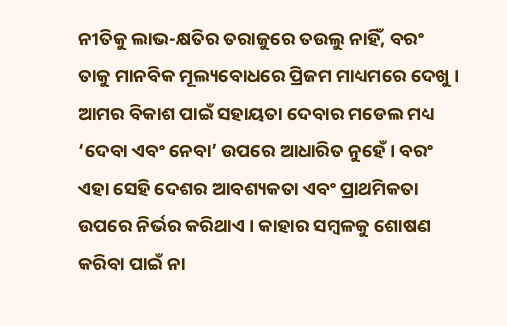ନୀତିକୁ ଲାଭ-କ୍ଷତିର ତରାଜୁରେ ତଉଲୁ ନାହିଁ, ବରଂ ତାକୁ ମାନବିକ ମୂଲ୍ୟବୋଧରେ ପ୍ରିଜମ ମାଧ୍ୟମରେ ଦେଖୁ ।
ଆମର ବିକାଶ ପାଇଁ ସହାୟତା ଦେବାର ମଡେଲ ମଧ୍ୟ ‘ଦେବା ଏବଂ ନେବା’ ଉପରେ ଆଧାରିତ ନୁହେଁ । ବରଂ ଏହା ସେହି ଦେଶର ଆବଶ୍ୟକତା ଏବଂ ପ୍ରାଥମିକତା ଉପରେ ନିର୍ଭର କରିଥାଏ । କାହାର ସମ୍ବଳକୁ ଶୋଷଣ କରିବା ପାଇଁ ନା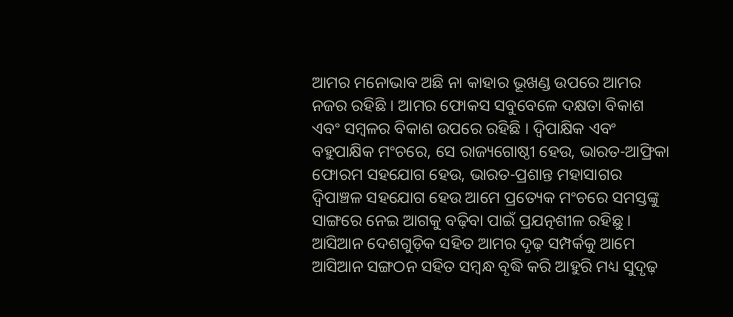ଆମର ମନୋଭାବ ଅଛି ନା କାହାର ଭୂଖଣ୍ଡ ଉପରେ ଆମର ନଜର ରହିଛି । ଆମର ଫୋକସ ସବୁବେଳେ ଦକ୍ଷତା ବିକାଶ ଏବଂ ସମ୍ବଳର ବିକାଶ ଉପରେ ରହିଛି । ଦ୍ୱିପାକ୍ଷିକ ଏବଂ ବହୁପାକ୍ଷିକ ମଂଚରେ, ସେ ରାଜ୍ୟଗୋଷ୍ଠୀ ହେଉ, ଭାରତ-ଆଫ୍ରିକା ଫୋରମ ସହଯୋଗ ହେଉ, ଭାରତ-ପ୍ରଶାନ୍ତ ମହାସାଗର ଦ୍ଵିପାଞ୍ଚଳ ସହଯୋଗ ହେଉ ଆମେ ପ୍ରତ୍ୟେକ ମଂଚରେ ସମସ୍ତଙ୍କୁ ସାଙ୍ଗରେ ନେଇ ଆଗକୁ ବଢ଼ିବା ପାଇଁ ପ୍ରଯତ୍ନଶୀଳ ରହିଛୁ ।
ଆସିଆନ ଦେଶଗୁଡ଼ିକ ସହିତ ଆମର ଦୃଢ଼ ସମ୍ପର୍କକୁ ଆମେ ଆସିଆନ ସଙ୍ଗଠନ ସହିତ ସମ୍ବନ୍ଧ ବୃଦ୍ଧି କରି ଆହୁରି ମଧ୍ୟ ସୁଦୃଢ଼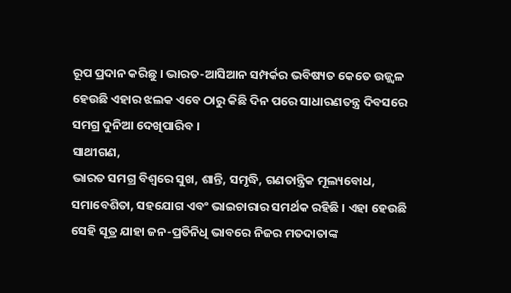ରୂପ ପ୍ରଦାନ କରିଛୁ । ଭାରତ-ଆସିଆନ ସମ୍ପର୍କର ଭବିଷ୍ୟତ କେତେ ଉଜ୍ଜ୍ୱଳ ହେଉଛି ଏହାର ଝଲକ ଏବେ ଠାରୁ କିଛି ଦିନ ପରେ ସାଧାରଣତନ୍ତ୍ର ଦିବସରେ ସମଗ୍ର ଦୁନିଆ ଦେଖିପାରିବ ।
ସାଥୀଗଣ,
ଭାରତ ସମଗ୍ର ବିଶ୍ୱରେ ସୁଖ, ଶାନ୍ତି, ସମୃଦ୍ଧି, ଗଣତାନ୍ତ୍ରିକ ମୂଲ୍ୟବୋଧ, ସମାବେଶିତା, ସହଯୋଗ ଏବଂ ଭାଇଚାରାର ସମର୍ଥକ ରହିଛି । ଏହା ହେଉଛି ସେହି ସୂତ୍ର ଯାହା ଜନ-ପ୍ରତିନିଧି ଭାବରେ ନିଜର ମତଦାତାଙ୍କ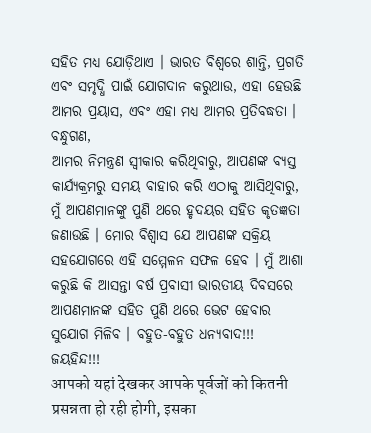ସହିତ ମଧ୍ୟ ଯୋଡ଼ିଥାଏ । ଭାରତ ବିଶ୍ୱରେ ଶାନ୍ତି, ପ୍ରଗତି ଏବଂ ସମୃଦ୍ଧି ପାଇଁ ଯୋଗଦାନ କରୁଥାଉ, ଏହା ହେଉଛି ଆମର ପ୍ରୟାସ, ଏବଂ ଏହା ମଧ୍ୟ ଆମର ପ୍ରତିବଦ୍ଧତା ।
ବନ୍ଧୁଗଣ,
ଆମର ନିମନ୍ତ୍ରଣ ସ୍ୱୀକାର କରିଥିବାରୁ, ଆପଣଙ୍କ ବ୍ୟସ୍ତ କାର୍ଯ୍ୟକ୍ରମରୁ ସମୟ ବାହାର କରି ଏଠାକୁ ଆସିଥିବାରୁ, ମୁଁ ଆପଣମାନଙ୍କୁ ପୁଣି ଥରେ ହୃଦୟର ସହିତ କୃତଜ୍ଞତା ଜଣାଉଛି । ମୋର ବିଶ୍ୱାସ ଯେ ଆପଣଙ୍କ ସକ୍ରିୟ ସହଯୋଗରେ ଏହି ସମ୍ମେଳନ ସଫଳ ହେବ । ମୁଁ ଆଶା କରୁଛି କି ଆସନ୍ତା ବର୍ଷ ପ୍ରବାସୀ ଭାରତୀୟ ଦିବସରେ ଆପଣମାନଙ୍କ ସହିତ ପୁଣି ଥରେ ଭେଟ ହେବାର ସୁଯୋଗ ମିଳିବ । ବହୁତ-ବହୁତ ଧନ୍ୟବାଦ!!!
ଜୟହିନ୍ଦ!!!
आपको यहां देखकर आपके पूर्वजों को कितनी प्रसन्नता हो रही होगी, इसका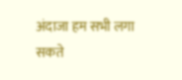अंदाजा हम सभी लगा सकते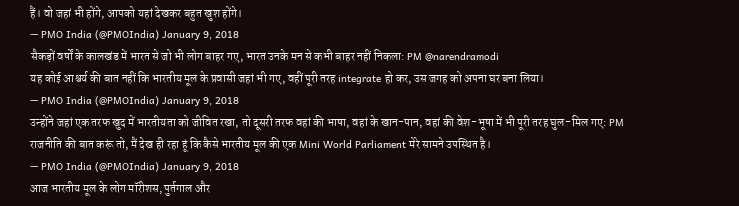हैं। वो जहां भी होंगे, आपको यहां देखकर बहुत खुश होंगे।
— PMO India (@PMOIndia) January 9, 2018
सैकड़ों वर्षों के कालखंड में भारत से जो भी लोग बाहर गए, भारत उनके मन से कभी बाहर नहीं निकला: PM @narendramodi
यह कोई आश्चर्य की बात नहीं कि भारतीय मूल के प्रवासी जहां भी गए, वहीं पूरी तरह integrate हो कर, उस जगह को अपना घर बना लिया।
— PMO India (@PMOIndia) January 9, 2018
उन्होंने जहां एक तरफ खुद में भारतीयता को जीवित रखा, तो दूसरी तरफ वहां की भाषा, वहां के खान-पान, वहां की वेश-भूषा में भी पूरी तरह घुल-मिल गए: PM
राजनीति की बात करूं तो, मैं देख ही रहा हूं कि कैसे भारतीय मूल की एक Mini World Parliament मेरे सामने उपस्थित है।
— PMO India (@PMOIndia) January 9, 2018
आज भारतीय मूल के लोग मॉरीशस, पुर्तगाल और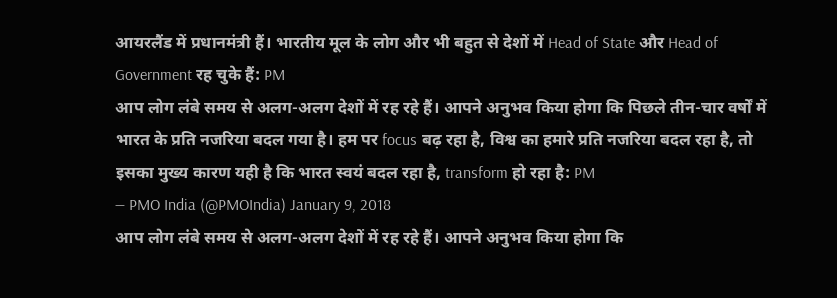आयरलैंड में प्रधानमंत्री हैं। भारतीय मूल के लोग और भी बहुत से देशों में Head of State और Head of Government रह चुके हैं: PM
आप लोग लंबे समय से अलग-अलग देशों में रह रहे हैं। आपने अनुभव किया होगा कि पिछले तीन-चार वर्षों में भारत के प्रति नजरिया बदल गया है। हम पर focus बढ़ रहा है, विश्व का हमारे प्रति नजरिया बदल रहा है, तो इसका मुख्य कारण यही है कि भारत स्वयं बदल रहा है, transform हो रहा है: PM
— PMO India (@PMOIndia) January 9, 2018
आप लोग लंबे समय से अलग-अलग देशों में रह रहे हैं। आपने अनुभव किया होगा कि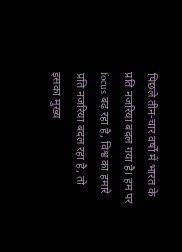पिछले तीन-चार वर्षों में भारत के प्रति नजरिया बदल गया है। हम पर focus बढ़ रहा है, विश्व का हमारे प्रति नजरिया बदल रहा है, तो इसका मुख्य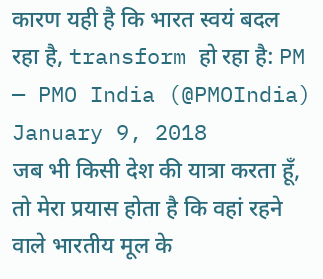कारण यही है कि भारत स्वयं बदल रहा है, transform हो रहा है: PM
— PMO India (@PMOIndia) January 9, 2018
जब भी किसी देश की यात्रा करता हूँ, तो मेरा प्रयास होता है कि वहां रहने वाले भारतीय मूल के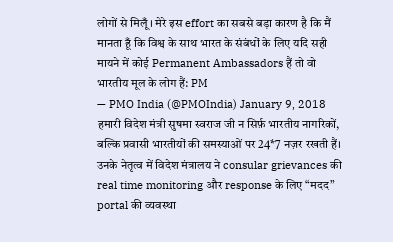लोगों से मिलूँ। मेरे इस effort का सबसे बड़ा कारण है कि मैं मानता हूँ कि विश्व के साथ भारत के संबंधों के लिए यदि सही मायने में कोई Permanent Ambassadors हैं तो वो भारतीय मूल के लोग हैं: PM
— PMO India (@PMOIndia) January 9, 2018
हमारी विदेश मंत्री सुषमा स्वराज जी न सिर्फ़ भारतीय नागरिकों, बल्कि प्रवासी भारतीयों की समस्याओं पर 24*7 नज़र रखती हैं। उनके नेतृत्व में विदेश मंत्रालय ने consular grievances की real time monitoring और response के लिए “मदद” portal की व्यवस्था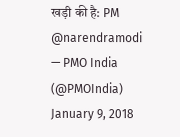खड़ी की है: PM @narendramodi
— PMO India (@PMOIndia) January 9, 2018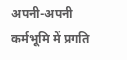अपनी-अपनी कर्मभूमि में प्रगति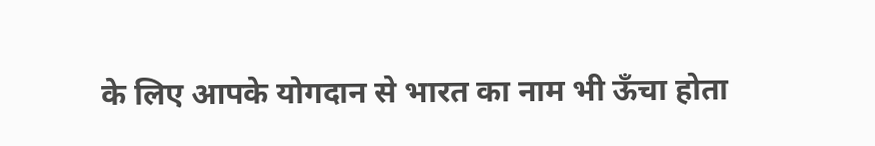के लिए आपके योगदान से भारत का नाम भी ऊँचा होता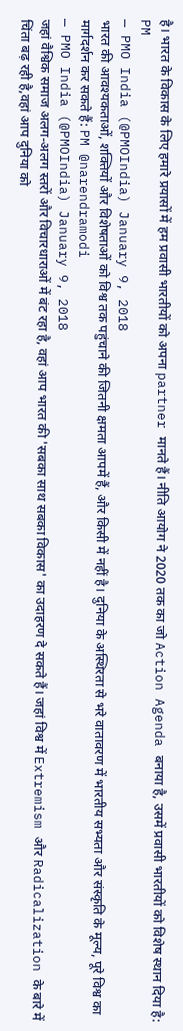है। भारत के विकास के लिए हमारे प्रयासों में हम प्रवासी भारतीयों को अपना partner मानते हैं। नीति आयोग ने 2020 तक का जो Action Agenda बनाया है, उसमें प्रवासी भारतीयों को विशेष स्थान दिया है: PM
— PMO India (@PMOIndia) January 9, 2018
भारत की आवश्यकताओं, शक्तियों और विशेषताओं को विश्व तक पहुंचाने की जितनी क्षमता आपमें हैं, और किसी में नहीं है। दुनिया के अस्थिरता से भरे वातावरण में भारतीय सभ्यता और संस्कृति के मूल्य, पूरे विश्व का मार्गदर्शन कर सकते हैं: PM @narendramodi
— PMO India (@PMOIndia) January 9, 2018
जहां वैश्विक समाज अलग-अलग स्तरों और विचारधाराओं में बंट रहा है, वहां आप भारत की 'सबका साथ सबका विकास' का उदाहरण दे सकते हैं। जहां विश्व में Extremism और Radicalization के बारे में चिंता बढ़ रही है,वहां आप दुनिया को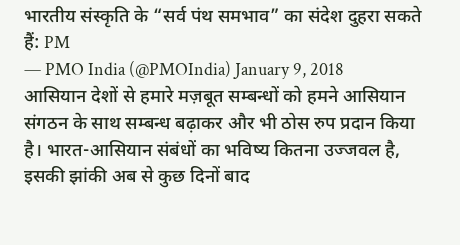भारतीय संस्कृति के “सर्व पंथ समभाव” का संदेश दुहरा सकते हैं: PM
— PMO India (@PMOIndia) January 9, 2018
आसियान देशों से हमारे मज़बूत सम्बन्धों को हमने आसियान संगठन के साथ सम्बन्ध बढ़ाकर और भी ठोस रुप प्रदान किया है। भारत-आसियान संबंधों का भविष्य कितना उज्जवल है, इसकी झांकी अब से कुछ दिनों बाद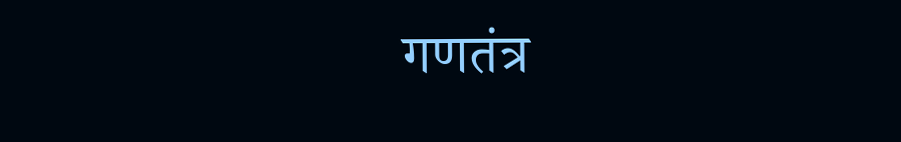गणतंत्र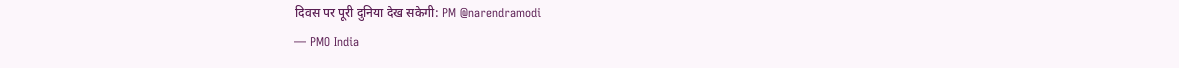दिवस पर पूरी दुनिया देख सकेगी: PM @narendramodi
— PMO India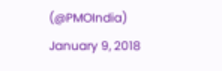(@PMOIndia) January 9, 2018